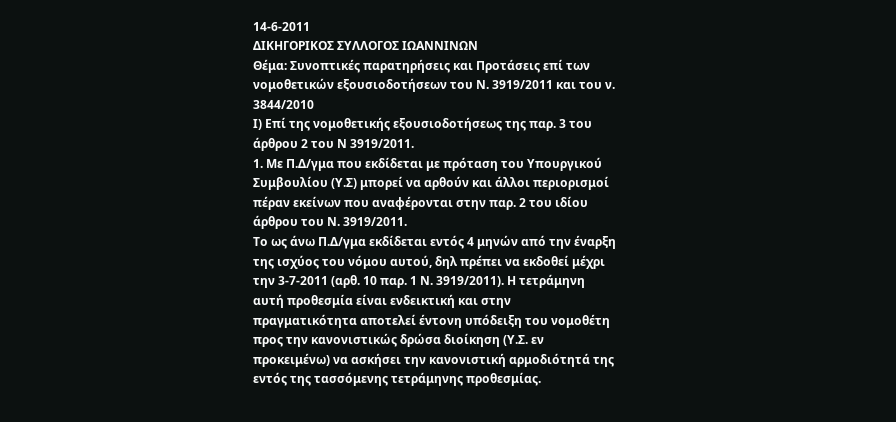14-6-2011
ΔΙΚΗΓΟΡΙΚΟΣ ΣΥΛΛΟΓΟΣ ΙΩΑΝΝΙΝΩΝ
Θέμα: Συνοπτικές παρατηρήσεις και Προτάσεις επί των νομοθετικών εξουσιοδοτήσεων του Ν. 3919/2011 και του ν. 3844/2010
Ι) Επί της νομοθετικής εξουσιοδοτήσεως της παρ. 3 του άρθρου 2 του Ν 3919/2011.
1. Με Π.Δ/γμα που εκδίδεται με πρόταση του Υπουργικού Συμβουλίου (Υ.Σ) μπορεί να αρθούν και άλλοι περιορισμοί πέραν εκείνων που αναφέρονται στην παρ. 2 του ιδίου άρθρου του Ν. 3919/2011.
Το ως άνω Π.Δ/γμα εκδίδεται εντός 4 μηνών από την έναρξη της ισχύος του νόμου αυτού, δηλ πρέπει να εκδοθεί μέχρι την 3-7-2011 (αρθ. 10 παρ. 1 Ν. 3919/2011). Η τετράμηνη αυτή προθεσμία είναι ενδεικτική και στην πραγματικότητα αποτελεί έντονη υπόδειξη του νομοθέτη προς την κανονιστικώς δρώσα διοίκηση (Υ.Σ. εν προκειμένω) να ασκήσει την κανονιστική αρμοδιότητά της εντός της τασσόμενης τετράμηνης προθεσμίας.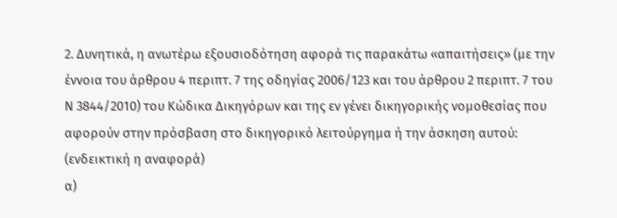2. Δυνητικά, η ανωτέρω εξουσιοδότηση αφορά τις παρακάτω «απαιτήσεις» (με την έννοια του άρθρου 4 περιπτ. 7 της οδηγίας 2006/123 και του άρθρου 2 περιπτ. 7 του Ν 3844/2010) του Κώδικα Δικηγόρων και της εν γένει δικηγορικής νομοθεσίας που αφορούν στην πρόσβαση στο δικηγορικό λειτούργημα ή την άσκηση αυτού: (ενδεικτική η αναφορά)
α)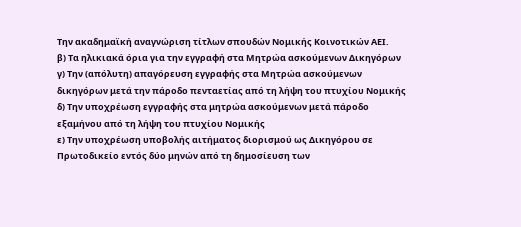Την ακαδημαϊκή αναγνώριση τίτλων σπουδών Νομικής Κοινοτικών ΑΕΙ.
β) Τα ηλικιακά όρια για την εγγραφή στα Μητρώα ασκούμενων Δικηγόρων
γ) Την (απόλυτη) απαγόρευση εγγραφής στα Μητρώα ασκούμενων δικηγόρων μετά την πάροδο πενταετίας από τη λήψη του πτυχίου Νομικής
δ) Την υποχρέωση εγγραφής στα μητρώα ασκούμενων μετά πάροδο εξαμήνου από τη λήψη του πτυχίου Νομικής
ε) Την υποχρέωση υποβολής αιτήματος διορισμού ως Δικηγόρου σε Πρωτοδικείο εντός δύο μηνών από τη δημοσίευση των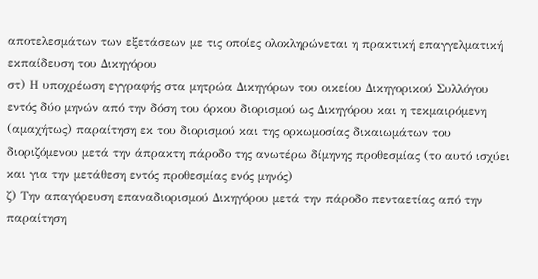αποτελεσμάτων των εξετάσεων με τις οποίες ολοκληρώνεται η πρακτική επαγγελματική εκπαίδευση του Δικηγόρου
στ) Η υποχρέωση εγγραφής στα μητρώα Δικηγόρων του οικείου Δικηγορικού Συλλόγου εντός δύο μηνών από την δόση του όρκου διορισμού ως Δικηγόρου και η τεκμαιρόμενη (αμαχήτως) παραίτηση εκ του διορισμού και της ορκωμοσίας δικαιωμάτων του διοριζόμενου μετά την άπρακτη πάροδο της ανωτέρω δίμηνης προθεσμίας (το αυτό ισχύει και για την μετάθεση εντός προθεσμίας ενός μηνός)
ζ) Την απαγόρευση επαναδιορισμού Δικηγόρου μετά την πάροδο πενταετίας από την παραίτηση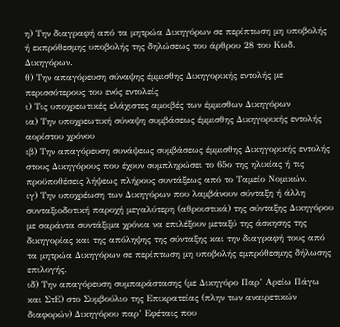η) Την διαγραφή από τα μητρώα Δικηγόρων σε περίπτωση μη υποβολής ή εκπρόθεσμης υποβολής της δηλώσεως του άρθρου 28 του Κωδ. Δικηγόρων.
θ) Την απαγόρευση σύναψης έμμισθης Δικηγορικής εντολής με περισσότερους του ενός εντολείς
ι) Τις υποχρεωτικές ελάχιστες αμοιβές των έμμισθων Δικηγόρων
ια) Την υποχρεωτική σύναψη συμβάσεως έμμισθης Δικηγορικής εντολής αορίστου χρόνου
ιβ) Την απαγόρευση συνάψεως συμβάσεως έμμισθης Δικηγορικής εντολής στους Δικηγόρους που έχουν συμπληρώσει το 65ο της ηλικίας ή τις προϋποθέσεις λήψεως πλήρους συντάξεως από το Ταμείο Νομικών.
ιγ) Την υποχρέωση των Δικηγόρων που λαμβάνουν σύνταξη ή άλλη συνταξιοδοτική παροχή μεγαλύτερη (αθροιστικά) της σύνταξης Δικηγόρου με σαράντα συντάξιμα χρόνια να επιλέξουν μεταξύ της άσκησης της δικηγορίας και της απόληψης της σύνταξης και την διαγραφή τους από τα μητρώα Δικηγόρων σε περίπτωση μη υποβολής εμπρόθεσμης δήλωσης επιλογής.
ιδ) Την απαγόρευση συμπαράστασης (με Δικηγόρο Παρ’ Αρείω Πάγω και ΣτΕ) στο Συμβούλιο της Επικρατείας (πλην των αναιρετικών διαφορών) Δικηγόρου παρ’ Εφέταις που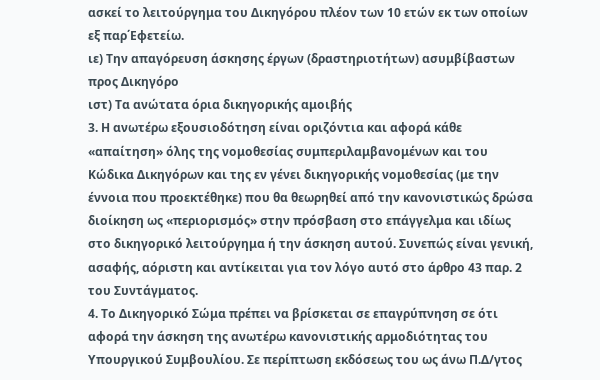ασκεί το λειτούργημα του Δικηγόρου πλέον των 10 ετών εκ των οποίων εξ παρ΄Εφετείω.
ιε) Την απαγόρευση άσκησης έργων (δραστηριοτήτων) ασυμβίβαστων προς Δικηγόρο
ιστ) Τα ανώτατα όρια δικηγορικής αμοιβής
3. Η ανωτέρω εξουσιοδότηση είναι οριζόντια και αφορά κάθε «απαίτηση» όλης της νομοθεσίας συμπεριλαμβανομένων και του Κώδικα Δικηγόρων και της εν γένει δικηγορικής νομοθεσίας (με την έννοια που προεκτέθηκε) που θα θεωρηθεί από την κανονιστικώς δρώσα διοίκηση ως «περιορισμός» στην πρόσβαση στο επάγγελμα και ιδίως στο δικηγορικό λειτούργημα ή την άσκηση αυτού. Συνεπώς είναι γενική, ασαφής, αόριστη και αντίκειται για τον λόγο αυτό στο άρθρο 43 παρ. 2 του Συντάγματος.
4. Το Δικηγορικό Σώμα πρέπει να βρίσκεται σε επαγρύπνηση σε ότι αφορά την άσκηση της ανωτέρω κανονιστικής αρμοδιότητας του Υπουργικού Συμβουλίου. Σε περίπτωση εκδόσεως του ως άνω Π.Δ/γτος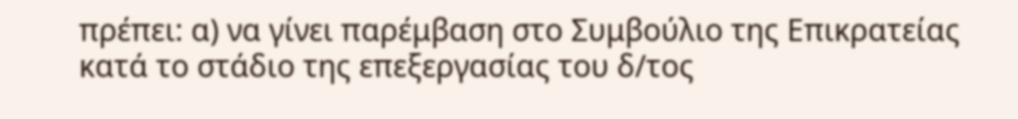πρέπει: α) να γίνει παρέμβαση στο Συμβούλιο της Επικρατείας κατά το στάδιο της επεξεργασίας του δ/τος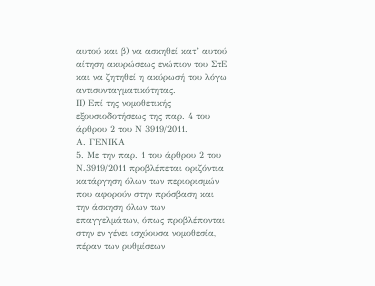αυτού και β) να ασκηθεί κατ’ αυτού αίτηση ακυρώσεως ενώπιον του ΣτΕ και να ζητηθεί η ακύρωσή του λόγω αντισυνταγματικότητας.
ΙΙ) Επί της νομοθετικής εξουσιοδοτήσεως της παρ. 4 του άρθρου 2 του Ν 3919/2011.
Α. ΓΕΝΙΚΑ
5. Με την παρ. 1 του άρθρου 2 του Ν.3919/2011 προβλέπεται οριζόντια κατάργηση όλων των περιορισμών που αφορούν στην πρόσβαση και την άσκηση όλων των επαγγελμάτων, όπως προβλέπονται στην εν γένει ισχύουσα νομοθεσία, πέραν των ρυθμίσεων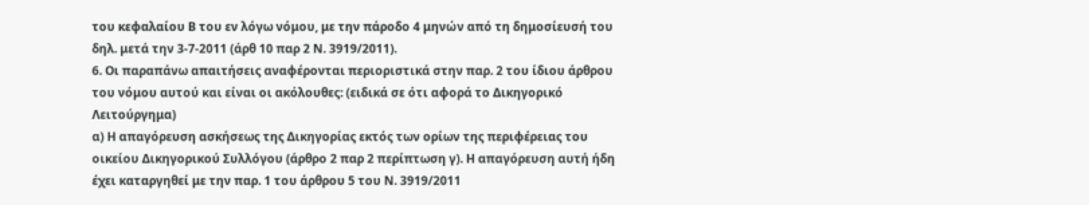του κεφαλαίου Β του εν λόγω νόμου, με την πάροδο 4 μηνών από τη δημοσίευσή του δηλ. μετά την 3-7-2011 (άρθ 10 παρ 2 Ν. 3919/2011).
6. Οι παραπάνω απαιτήσεις αναφέρονται περιοριστικά στην παρ. 2 του ίδιου άρθρου του νόμου αυτού και είναι οι ακόλουθες: (ειδικά σε ότι αφορά το Δικηγορικό Λειτούργημα)
α) Η απαγόρευση ασκήσεως της Δικηγορίας εκτός των ορίων της περιφέρειας του οικείου Δικηγορικού Συλλόγου (άρθρο 2 παρ 2 περίπτωση γ). Η απαγόρευση αυτή ήδη έχει καταργηθεί με την παρ. 1 του άρθρου 5 του Ν. 3919/2011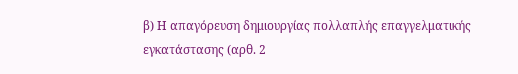β) Η απαγόρευση δημιουργίας πολλαπλής επαγγελματικής εγκατάστασης (αρθ. 2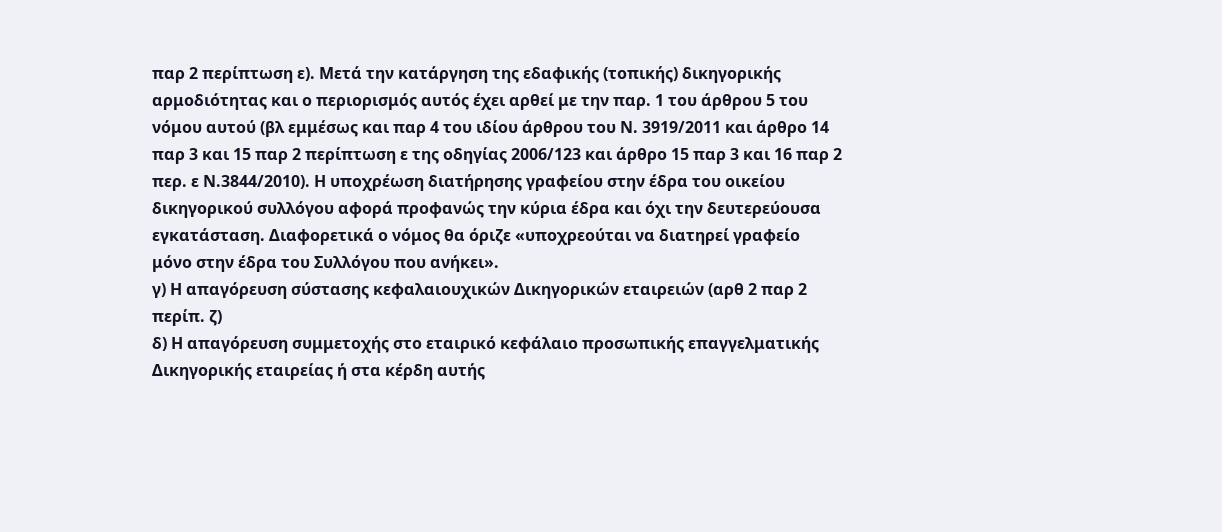παρ 2 περίπτωση ε). Μετά την κατάργηση της εδαφικής (τοπικής) δικηγορικής αρμοδιότητας και ο περιορισμός αυτός έχει αρθεί με την παρ. 1 του άρθρου 5 του νόμου αυτού (βλ εμμέσως και παρ 4 του ιδίου άρθρου του Ν. 3919/2011 και άρθρο 14 παρ 3 και 15 παρ 2 περίπτωση ε της οδηγίας 2006/123 και άρθρο 15 παρ 3 και 16 παρ 2 περ. ε Ν.3844/2010). Η υποχρέωση διατήρησης γραφείου στην έδρα του οικείου δικηγορικού συλλόγου αφορά προφανώς την κύρια έδρα και όχι την δευτερεύουσα εγκατάσταση. Διαφορετικά ο νόμος θα όριζε «υποχρεούται να διατηρεί γραφείο μόνο στην έδρα του Συλλόγου που ανήκει».
γ) Η απαγόρευση σύστασης κεφαλαιουχικών Δικηγορικών εταιρειών (αρθ 2 παρ 2 περίπ. ζ)
δ) Η απαγόρευση συμμετοχής στο εταιρικό κεφάλαιο προσωπικής επαγγελματικής Δικηγορικής εταιρείας ή στα κέρδη αυτής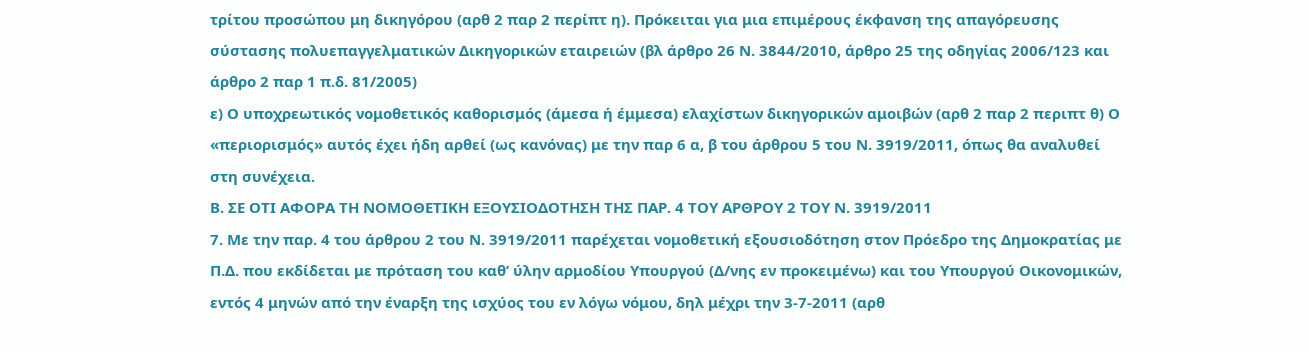τρίτου προσώπου μη δικηγόρου (αρθ 2 παρ 2 περίπτ η). Πρόκειται για μια επιμέρους έκφανση της απαγόρευσης σύστασης πολυεπαγγελματικών Δικηγορικών εταιρειών (βλ άρθρο 26 Ν. 3844/2010, άρθρο 25 της οδηγίας 2006/123 και άρθρο 2 παρ 1 π.δ. 81/2005)
ε) Ο υποχρεωτικός νομοθετικός καθορισμός (άμεσα ή έμμεσα) ελαχίστων δικηγορικών αμοιβών (αρθ 2 παρ 2 περιπτ θ) Ο «περιορισμός» αυτός έχει ήδη αρθεί (ως κανόνας) με την παρ 6 α, β του άρθρου 5 του Ν. 3919/2011, όπως θα αναλυθεί στη συνέχεια.
Β. ΣΕ ΟΤΙ ΑΦΟΡΑ ΤΗ ΝΟΜΟΘΕΤΙΚΗ ΕΞΟΥΣΙΟΔΟΤΗΣΗ ΤΗΣ ΠΑΡ. 4 ΤΟΥ ΑΡΘΡΟΥ 2 ΤΟΥ Ν. 3919/2011
7. Με την παρ. 4 του άρθρου 2 του Ν. 3919/2011 παρέχεται νομοθετική εξουσιοδότηση στον Πρόεδρο της Δημοκρατίας με Π.Δ. που εκδίδεται με πρόταση του καθ’ ύλην αρμοδίου Υπουργού (Δ/νης εν προκειμένω) και του Υπουργού Οικονομικών, εντός 4 μηνών από την έναρξη της ισχύος του εν λόγω νόμου, δηλ μέχρι την 3-7-2011 (αρθ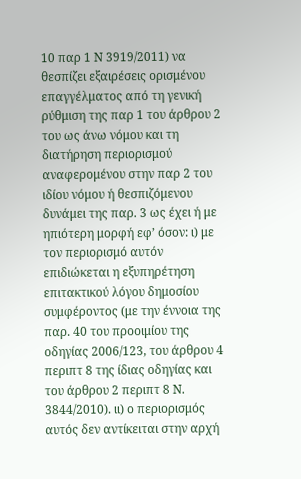10 παρ 1 Ν 3919/2011) να θεσπίζει εξαιρέσεις ορισμένου επαγγέλματος από τη γενική ρύθμιση της παρ 1 του άρθρου 2 του ως άνω νόμου και τη διατήρηση περιορισμού αναφερομένου στην παρ 2 του ιδίου νόμου ή θεσπιζόμενου δυνάμει της παρ. 3 ως έχει ή με ηπιότερη μορφή εφ’ όσον: ι) με τον περιορισμό αυτόν επιδιώκεται η εξυπηρέτηση επιτακτικού λόγου δημοσίου συμφέροντος (με την έννοια της παρ. 40 του προοιμίου της οδηγίας 2006/123, του άρθρου 4 περιπτ 8 της ίδιας οδηγίας και του άρθρου 2 περιπτ 8 Ν. 3844/2010). ιι) ο περιορισμός αυτός δεν αντίκειται στην αρχή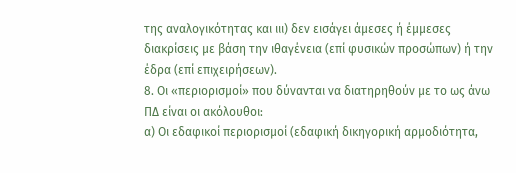της αναλογικότητας και ιιι) δεν εισάγει άμεσες ή έμμεσες διακρίσεις με βάση την ιθαγένεια (επί φυσικών προσώπων) ή την έδρα (επί επιχειρήσεων).
8. Οι «περιορισμοί» που δύνανται να διατηρηθούν με το ως άνω ΠΔ είναι οι ακόλουθοι:
α) Οι εδαφικοί περιορισμοί (εδαφική δικηγορική αρμοδιότητα,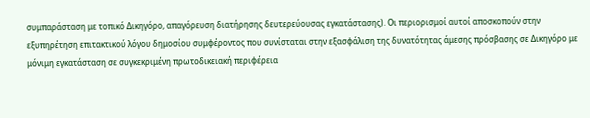συμπαράσταση με τοπικό Δικηγόρο, απαγόρευση διατήρησης δευτερεύουσας εγκατάστασης). Οι περιορισμοί αυτοί αποσκοπούν στην εξυπηρέτηση επιτακτικού λόγου δημοσίου συμφέροντος που συνίσταται στην εξασφάλιση της δυνατότητας άμεσης πρόσβασης σε Δικηγόρο με μόνιμη εγκατάσταση σε συγκεκριμένη πρωτοδικειακή περιφέρεια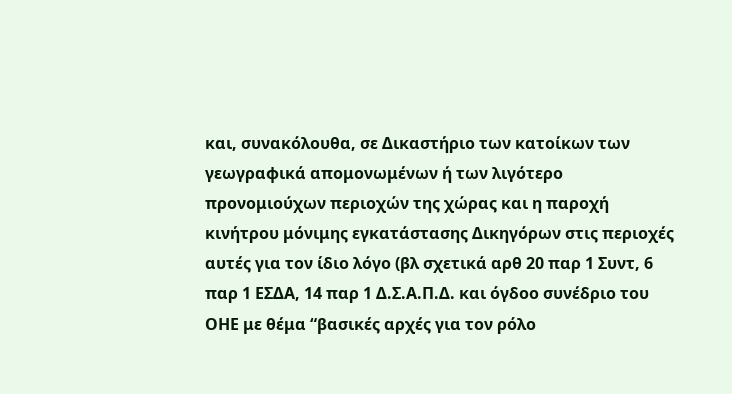και, συνακόλουθα, σε Δικαστήριο των κατοίκων των γεωγραφικά απομονωμένων ή των λιγότερο προνομιούχων περιοχών της χώρας και η παροχή κινήτρου μόνιμης εγκατάστασης Δικηγόρων στις περιοχές αυτές για τον ίδιο λόγο (βλ σχετικά αρθ 20 παρ 1 Συντ, 6 παρ 1 ΕΣΔΑ, 14 παρ 1 Δ.Σ.Α.Π.Δ. και όγδοο συνέδριο του ΟΗΕ με θέμα “βασικές αρχές για τον ρόλο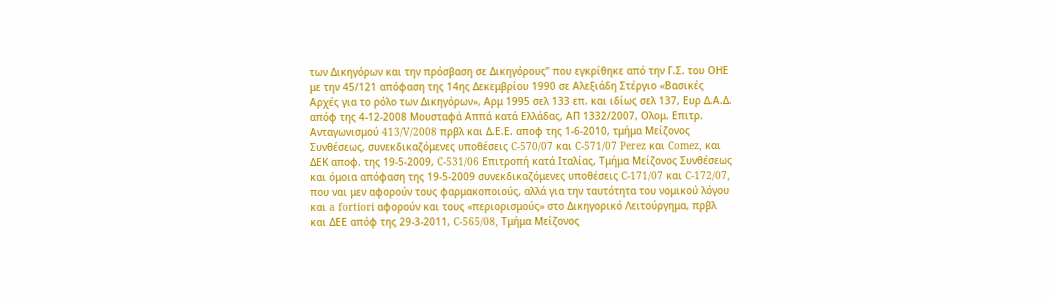των Δικηγόρων και την πρόσβαση σε Δικηγόρους” που εγκρίθηκε από την Γ.Σ. του ΟΗΕ με την 45/121 απόφαση της 14ης Δεκεμβρίου 1990 σε Αλεξιάδη Στέργιο «Βασικές Αρχές για το ρόλο των Δικηγόρων», Αρμ 1995 σελ 133 επ. και ιδίως σελ 137, Ευρ Δ.Α.Δ. απόφ της 4-12-2008 Μουσταφά Αππά κατά Ελλάδας, ΑΠ 1332/2007, Ολομ. Επιτρ. Ανταγωνισμού 413/V/2008 πρβλ και Δ.Ε.Ε. αποφ της 1-6-2010, τμήμα Μείζονος Συνθέσεως, συνεκδικαζόμενες υποθέσεις C-570/07 και C-571/07 Perez και Comez, και ΔΕΚ αποφ. της 19-5-2009, C-531/06 Επιτροπή κατά Ιταλίας, Τμήμα Μείζονος Συνθέσεως και όμοια απόφαση της 19-5-2009 συνεκδικαζόμενες υποθέσεις C-171/07 και C-172/07, που ναι μεν αφορούν τους φαρμακοποιούς, αλλά για την ταυτότητα του νομικού λόγου και a fortiori αφορούν και τους «περιορισμούς» στο Δικηγορικό Λειτούργημα, πρβλ και ΔΕΕ απόφ της 29-3-2011, C-565/08, Τμήμα Μείζονος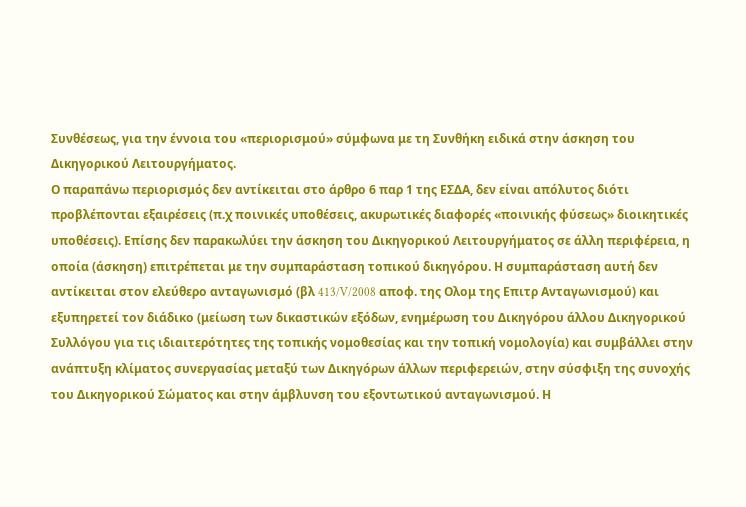Συνθέσεως, για την έννοια του «περιορισμού» σύμφωνα με τη Συνθήκη ειδικά στην άσκηση του Δικηγορικού Λειτουργήματος.
Ο παραπάνω περιορισμός δεν αντίκειται στο άρθρο 6 παρ 1 της ΕΣΔΑ, δεν είναι απόλυτος διότι προβλέπονται εξαιρέσεις (π.χ ποινικές υποθέσεις, ακυρωτικές διαφορές «ποινικής φύσεως» διοικητικές υποθέσεις). Επίσης δεν παρακωλύει την άσκηση του Δικηγορικού Λειτουργήματος σε άλλη περιφέρεια, η οποία (άσκηση) επιτρέπεται με την συμπαράσταση τοπικού δικηγόρου. Η συμπαράσταση αυτή δεν αντίκειται στον ελεύθερο ανταγωνισμό (βλ 413/V/2008 αποφ. της Ολομ της Επιτρ Ανταγωνισμού) και εξυπηρετεί τον διάδικο (μείωση των δικαστικών εξόδων, ενημέρωση του Δικηγόρου άλλου Δικηγορικού Συλλόγου για τις ιδιαιτερότητες της τοπικής νομοθεσίας και την τοπική νομολογία) και συμβάλλει στην ανάπτυξη κλίματος συνεργασίας μεταξύ των Δικηγόρων άλλων περιφερειών, στην σύσφιξη της συνοχής του Δικηγορικού Σώματος και στην άμβλυνση του εξοντωτικού ανταγωνισμού. Η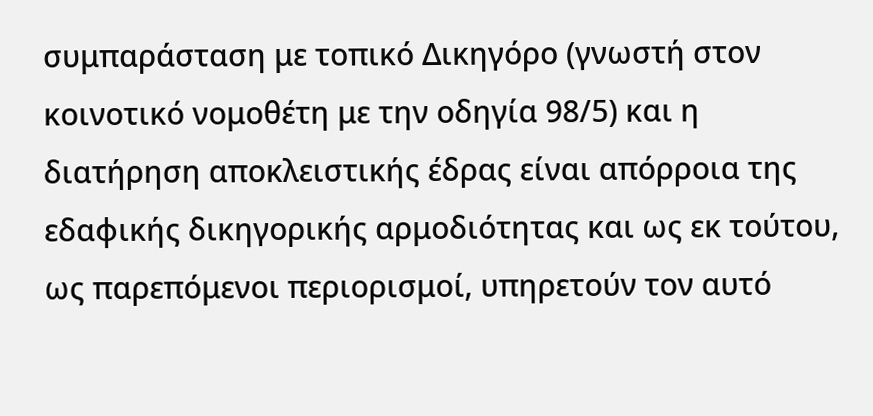συμπαράσταση με τοπικό Δικηγόρο (γνωστή στον κοινοτικό νομοθέτη με την οδηγία 98/5) και η διατήρηση αποκλειστικής έδρας είναι απόρροια της εδαφικής δικηγορικής αρμοδιότητας και ως εκ τούτου, ως παρεπόμενοι περιορισμοί, υπηρετούν τον αυτό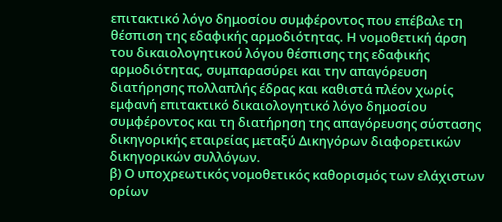επιτακτικό λόγο δημοσίου συμφέροντος που επέβαλε τη θέσπιση της εδαφικής αρμοδιότητας. Η νομοθετική άρση του δικαιολογητικού λόγου θέσπισης της εδαφικής αρμοδιότητας, συμπαρασύρει και την απαγόρευση διατήρησης πολλαπλής έδρας και καθιστά πλέον χωρίς εμφανή επιτακτικό δικαιολογητικό λόγο δημοσίου συμφέροντος και τη διατήρηση της απαγόρευσης σύστασης δικηγορικής εταιρείας μεταξύ Δικηγόρων διαφορετικών δικηγορικών συλλόγων.
β) Ο υποχρεωτικός νομοθετικός καθορισμός των ελάχιστων ορίων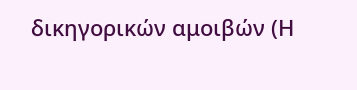δικηγορικών αμοιβών (Η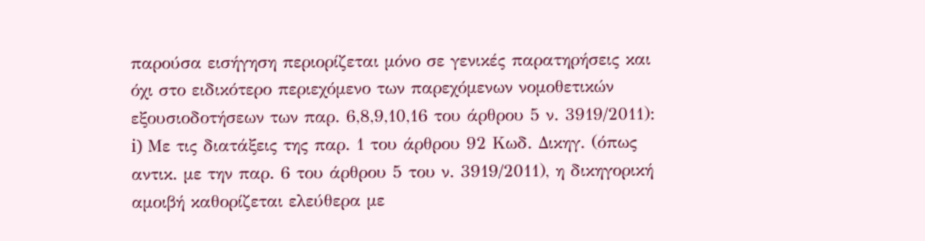παρούσα εισήγηση περιορίζεται μόνο σε γενικές παρατηρήσεις και όχι στο ειδικότερο περιεχόμενο των παρεχόμενων νομοθετικών εξουσιοδοτήσεων των παρ. 6,8,9,10,16 του άρθρου 5 ν. 3919/2011):
i) Με τις διατάξεις της παρ. 1 του άρθρου 92 Κωδ. Δικηγ. (όπως αντικ. με την παρ. 6 του άρθρου 5 του ν. 3919/2011), η δικηγορική αμοιβή καθορίζεται ελεύθερα με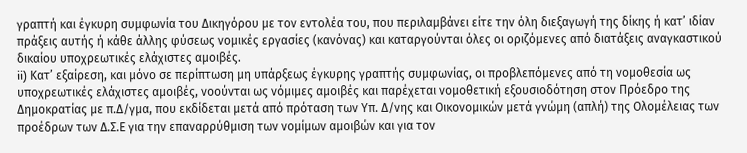γραπτή και έγκυρη συμφωνία του Δικηγόρου με τον εντολέα του, που περιλαμβάνει είτε την όλη διεξαγωγή της δίκης ή κατ’ ιδίαν πράξεις αυτής ή κάθε άλλης φύσεως νομικές εργασίες (κανόνας) και καταργούνται όλες οι οριζόμενες από διατάξεις αναγκαστικού δικαίου υποχρεωτικές ελάχιστες αμοιβές.
ii) Κατ’ εξαίρεση, και μόνο σε περίπτωση μη υπάρξεως έγκυρης γραπτής συμφωνίας, οι προβλεπόμενες από τη νομοθεσία ως υποχρεωτικές ελάχιστες αμοιβές, νοούνται ως νόμιμες αμοιβές και παρέχεται νομοθετική εξουσιοδότηση στον Πρόεδρο της Δημοκρατίας με π.Δ/γμα, που εκδίδεται μετά από πρόταση των Υπ. Δ/νης και Οικονομικών μετά γνώμη (απλή) της Ολομέλειας των προέδρων των Δ.Σ.Ε για την επαναρρύθμιση των νομίμων αμοιβών και για τον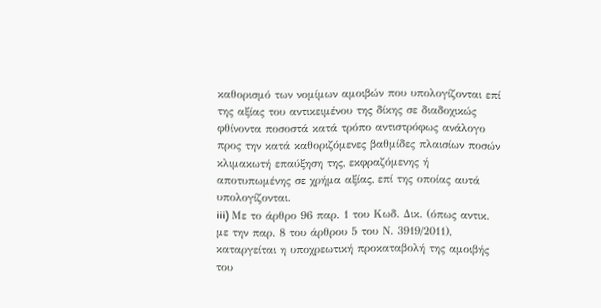καθορισμό των νομίμων αμοιβών που υπολογίζονται επί της αξίας του αντικειμένου της δίκης σε διαδοχικώς φθίνοντα ποσοστά κατά τρόπο αντιστρόφως ανάλογο προς την κατά καθοριζόμενες βαθμίδες πλαισίων ποσών κλιμακωτή επαύξηση της, εκφραζόμενης ή αποτυπωμένης σε χρήμα αξίας, επί της οποίας αυτά υπολογίζονται.
iii) Με το άρθρο 96 παρ. 1 του Κωδ. Δικ. (όπως αντικ. με την παρ. 8 του άρθρου 5 του Ν. 3919/2011), καταργείται η υποχρεωτική προκαταβολή της αμοιβής του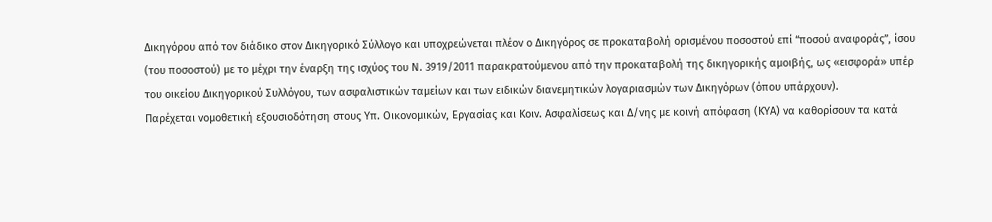Δικηγόρου από τον διάδικο στον Δικηγορικό Σύλλογο και υποχρεώνεται πλέον ο Δικηγόρος σε προκαταβολή ορισμένου ποσοστού επί “ποσού αναφοράς”, ίσου (του ποσοστού) με το μέχρι την έναρξη της ισχύος του Ν. 3919/2011 παρακρατούμενου από την προκαταβολή της δικηγορικής αμοιβής, ως «εισφορά» υπέρ του οικείου Δικηγορικού Συλλόγου, των ασφαλιστικών ταμείων και των ειδικών διανεμητικών λογαριασμών των Δικηγόρων (όπου υπάρχουν).
Παρέχεται νομοθετική εξουσιοδότηση στους Υπ. Οικονομικών, Εργασίας και Κοιν. Ασφαλίσεως και Δ/νης με κοινή απόφαση (ΚΥΑ) να καθορίσουν τα κατά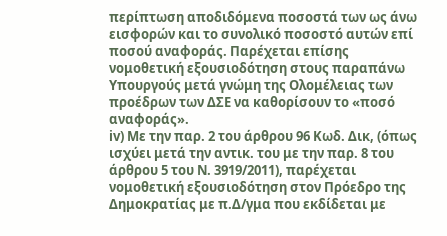περίπτωση αποδιδόμενα ποσοστά των ως άνω εισφορών και το συνολικό ποσοστό αυτών επί ποσού αναφοράς. Παρέχεται επίσης νομοθετική εξουσιοδότηση στους παραπάνω Υπουργούς μετά γνώμη της Ολομέλειας των προέδρων των ΔΣΕ να καθορίσουν το «ποσό αναφοράς».
iv) Με την παρ. 2 του άρθρου 96 Κωδ. Δικ, (όπως ισχύει μετά την αντικ. του με την παρ. 8 του άρθρου 5 του Ν. 3919/2011), παρέχεται νομοθετική εξουσιοδότηση στον Πρόεδρο της Δημοκρατίας με π.Δ/γμα που εκδίδεται με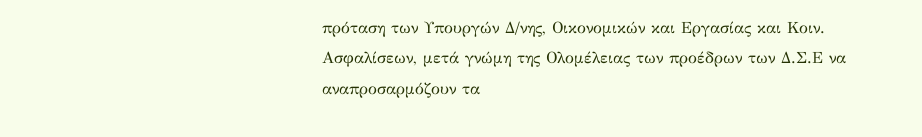πρόταση των Υπουργών Δ/νης, Οικονομικών και Εργασίας και Κοιν. Ασφαλίσεων, μετά γνώμη της Ολομέλειας των προέδρων των Δ.Σ.Ε να αναπροσαρμόζουν τα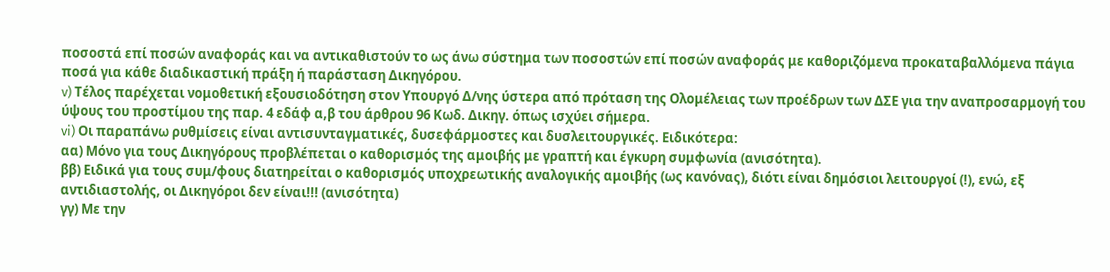ποσοστά επί ποσών αναφοράς και να αντικαθιστούν το ως άνω σύστημα των ποσοστών επί ποσών αναφοράς με καθοριζόμενα προκαταβαλλόμενα πάγια ποσά για κάθε διαδικαστική πράξη ή παράσταση Δικηγόρου.
v) Τέλος παρέχεται νομοθετική εξουσιοδότηση στον Υπουργό Δ/νης ύστερα από πρόταση της Ολομέλειας των προέδρων των ΔΣΕ για την αναπροσαρμογή του ύψους του προστίμου της παρ. 4 εδάφ α,β του άρθρου 96 Κωδ. Δικηγ. όπως ισχύει σήμερα.
vi) Οι παραπάνω ρυθμίσεις είναι αντισυνταγματικές, δυσεφάρμοστες και δυσλειτουργικές. Ειδικότερα:
αα) Μόνο για τους Δικηγόρους προβλέπεται ο καθορισμός της αμοιβής με γραπτή και έγκυρη συμφωνία (ανισότητα).
ββ) Ειδικά για τους συμ/φους διατηρείται ο καθορισμός υποχρεωτικής αναλογικής αμοιβής (ως κανόνας), διότι είναι δημόσιοι λειτουργοί (!), ενώ, εξ αντιδιαστολής, οι Δικηγόροι δεν είναι!!! (ανισότητα)
γγ) Με την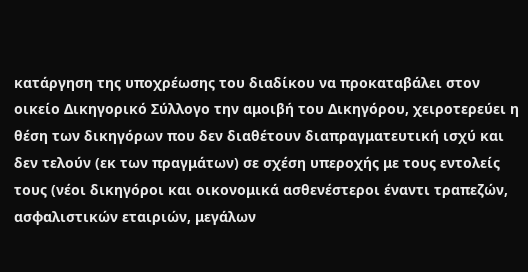κατάργηση της υποχρέωσης του διαδίκου να προκαταβάλει στον οικείο Δικηγορικό Σύλλογο την αμοιβή του Δικηγόρου, χειροτερεύει η θέση των δικηγόρων που δεν διαθέτουν διαπραγματευτική ισχύ και δεν τελούν (εκ των πραγμάτων) σε σχέση υπεροχής με τους εντολείς τους (νέοι δικηγόροι και οικονομικά ασθενέστεροι έναντι τραπεζών, ασφαλιστικών εταιριών, μεγάλων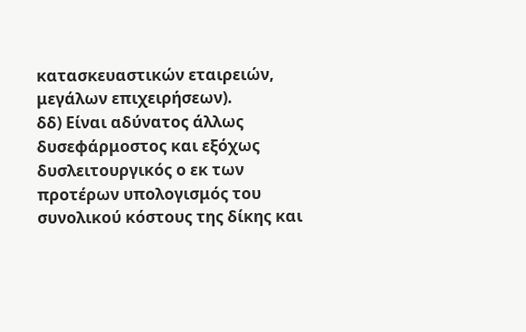κατασκευαστικών εταιρειών, μεγάλων επιχειρήσεων).
δδ) Είναι αδύνατος άλλως δυσεφάρμοστος και εξόχως δυσλειτουργικός ο εκ των προτέρων υπολογισμός του συνολικού κόστους της δίκης και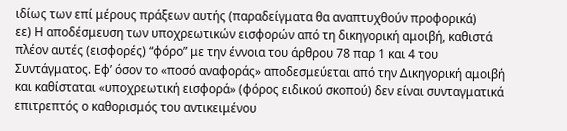ιδίως των επί μέρους πράξεων αυτής (παραδείγματα θα αναπτυχθούν προφορικά)
εε) Η αποδέσμευση των υποχρεωτικών εισφορών από τη δικηγορική αμοιβή, καθιστά πλέον αυτές (εισφορές) “φόρο” με την έννοια του άρθρου 78 παρ 1 και 4 του Συντάγματος. Εφ’ όσον το «ποσό αναφοράς» αποδεσμεύεται από την Δικηγορική αμοιβή και καθίσταται «υποχρεωτική εισφορά» (φόρος ειδικού σκοπού) δεν είναι συνταγματικά επιτρεπτός ο καθορισμός του αντικειμένου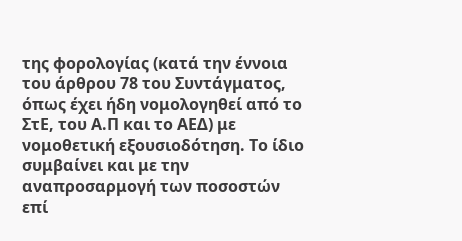της φορολογίας (κατά την έννοια του άρθρου 78 του Συντάγματος, όπως έχει ήδη νομολογηθεί από το ΣτΕ, του Α.Π και το ΑΕΔ) με νομοθετική εξουσιοδότηση. Το ίδιο συμβαίνει και με την αναπροσαρμογή των ποσοστών επί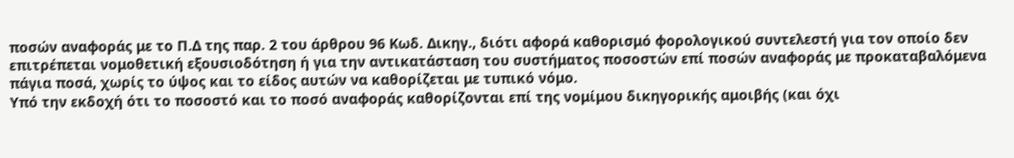ποσών αναφοράς με το Π.Δ της παρ. 2 του άρθρου 96 Κωδ. Δικηγ., διότι αφορά καθορισμό φορολογικού συντελεστή για τον οποίο δεν επιτρέπεται νομοθετική εξουσιοδότηση ή για την αντικατάσταση του συστήματος ποσοστών επί ποσών αναφοράς με προκαταβαλόμενα πάγια ποσά, χωρίς το ύψος και το είδος αυτών να καθορίζεται με τυπικό νόμο.
Υπό την εκδοχή ότι το ποσοστό και το ποσό αναφοράς καθορίζονται επί της νομίμου δικηγορικής αμοιβής (και όχι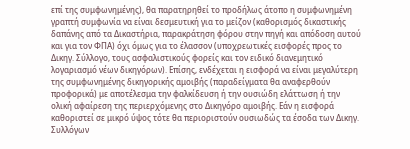επί της συμφωνημένης), θα παρατηρηθεί το προδήλως άτοπο η συμφωνημένη γραπτή συμφωνία να είναι δεσμευτική για το μείζον (καθορισμός δικαστικής δαπάνης από τα Δικαστήρια, παρακράτηση φόρου στην πηγή και απόδοση αυτού και για τον ΦΠΑ) όχι όμως για το έλασσον (υποχρεωτικές εισφορές προς το Δικηγ. Σύλλογο, τους ασφαλιστικούς φορείς και τον ειδικό διανεμητικό λογαριασμό νέων δικηγόρων). Επίσης, ενδέχεται η εισφορά να είναι μεγαλύτερη της συμφωνημένης δικηγορικής αμοιβής (παραδείγματα θα αναφερθούν προφορικά) με αποτέλεσμα την φαλκίδευση ή την ουσιώδη ελάττωση ή την ολική αφαίρεση της περιερχόμενης στο Δικηγόρο αμοιβής. Εάν η εισφορά καθοριστεί σε μικρό ύψος τότε θα περιοριστούν ουσιωδώς τα έσοδα των Δικηγ. Συλλόγων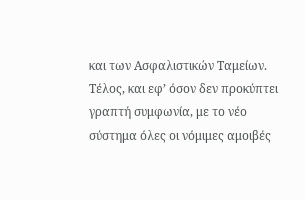και των Ασφαλιστικών Ταμείων.
Τέλος, και εφ’ όσον δεν προκύπτει γραπτή συμφωνία, με το νέο σύστημα όλες οι νόμιμες αμοιβές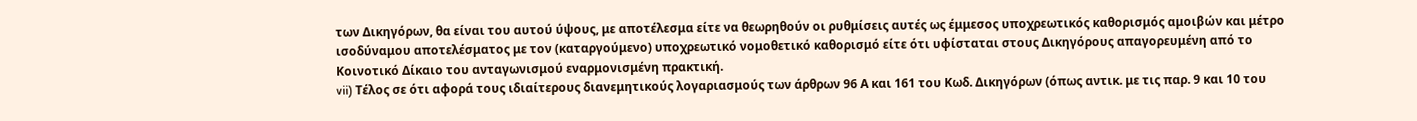των Δικηγόρων, θα είναι του αυτού ύψους, με αποτέλεσμα είτε να θεωρηθούν οι ρυθμίσεις αυτές ως έμμεσος υποχρεωτικός καθορισμός αμοιβών και μέτρο ισοδύναμου αποτελέσματος με τον (καταργούμενο) υποχρεωτικό νομοθετικό καθορισμό είτε ότι υφίσταται στους Δικηγόρους απαγορευμένη από το Κοινοτικό Δίκαιο του ανταγωνισμού εναρμονισμένη πρακτική.
vii) Τέλος σε ότι αφορά τους ιδιαίτερους διανεμητικούς λογαριασμούς των άρθρων 96 Α και 161 του Κωδ. Δικηγόρων (όπως αντικ. με τις παρ. 9 και 10 του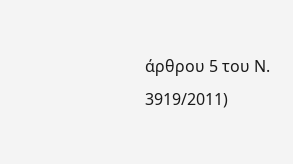άρθρου 5 του Ν. 3919/2011)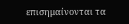επισημαίνονται τα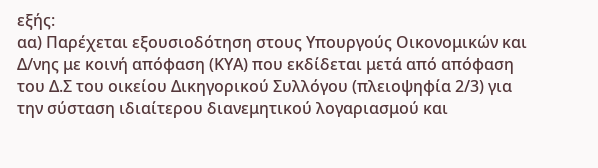εξής:
αα) Παρέχεται εξουσιοδότηση στους Υπουργούς Οικονομικών και Δ/νης με κοινή απόφαση (ΚΥΑ) που εκδίδεται μετά από απόφαση του Δ.Σ του οικείου Δικηγορικού Συλλόγου (πλειοψηφία 2/3) για την σύσταση ιδιαίτερου διανεμητικού λογαριασμού και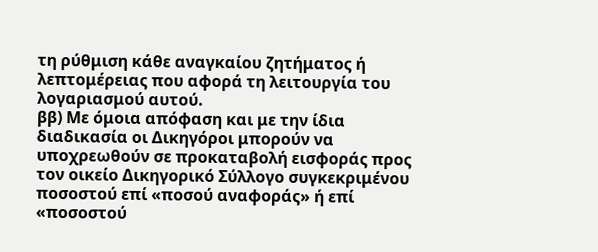τη ρύθμιση κάθε αναγκαίου ζητήματος ή λεπτομέρειας που αφορά τη λειτουργία του λογαριασμού αυτού.
ββ) Με όμοια απόφαση και με την ίδια διαδικασία οι Δικηγόροι μπορούν να υποχρεωθούν σε προκαταβολή εισφοράς προς τον οικείο Δικηγορικό Σύλλογο συγκεκριμένου ποσοστού επί «ποσού αναφοράς» ή επί «ποσοστού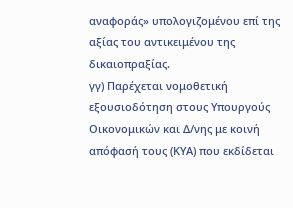αναφοράς» υπολογιζομένου επί της αξίας του αντικειμένου της δικαιοπραξίας.
γγ) Παρέχεται νομοθετική εξουσιοδότηση στους Υπουργούς Οικονομικών και Δ/νης με κοινή απόφασή τους (ΚΥΑ) που εκδίδεται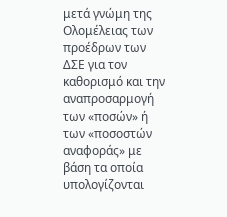μετά γνώμη της Ολομέλειας των προέδρων των ΔΣΕ για τον καθορισμό και την αναπροσαρμογή των «ποσών» ή των «ποσοστών αναφοράς» με βάση τα οποία υπολογίζονται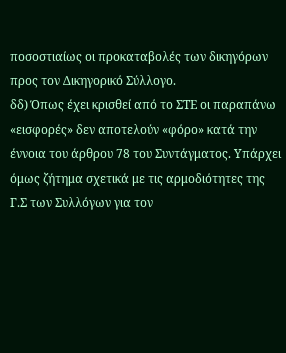ποσοστιαίως οι προκαταβολές των δικηγόρων προς τον Δικηγορικό Σύλλογο.
δδ) Όπως έχει κρισθεί από το ΣΤΕ οι παραπάνω «εισφορές» δεν αποτελούν «φόρο» κατά την έννοια του άρθρου 78 του Συντάγματος. Υπάρχει όμως ζήτημα σχετικά με τις αρμοδιότητες της Γ.Σ των Συλλόγων για τον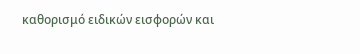καθορισμό ειδικών εισφορών και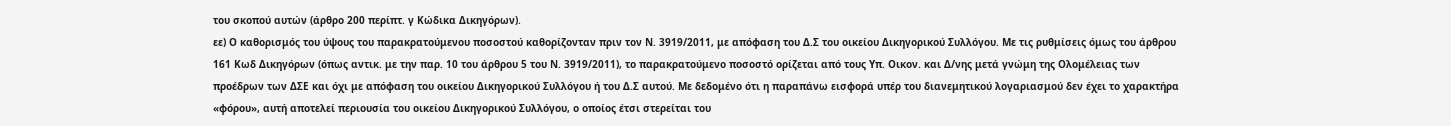του σκοπού αυτών (άρθρο 200 περίπτ. γ Κώδικα Δικηγόρων).
εε) Ο καθορισμός του ύψους του παρακρατούμενου ποσοστού καθορίζονταν πριν τον Ν. 3919/2011, με απόφαση του Δ.Σ του οικείου Δικηγορικού Συλλόγου. Με τις ρυθμίσεις όμως του άρθρου 161 Κωδ Δικηγόρων (όπως αντικ. με την παρ. 10 του άρθρου 5 του Ν. 3919/2011), το παρακρατούμενο ποσοστό ορίζεται από τους Υπ. Οικον. και Δ/νης μετά γνώμη της Ολομέλειας των προέδρων των ΔΣΕ και όχι με απόφαση του οικείου Δικηγορικού Συλλόγου ή του Δ.Σ αυτού. Με δεδομένο ότι η παραπάνω εισφορά υπέρ του διανεμητικού λογαριασμού δεν έχει το χαρακτήρα «φόρου», αυτή αποτελεί περιουσία του οικείου Δικηγορικού Συλλόγου, ο οποίος έτσι στερείται του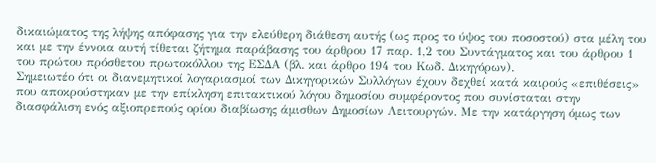δικαιώματος της λήψης απόφασης για την ελεύθερη διάθεση αυτής (ως προς το ύψος του ποσοστού) στα μέλη του και με την έννοια αυτή τίθεται ζήτημα παράβασης του άρθρου 17 παρ. 1,2 του Συντάγματος και του άρθρου 1 του πρώτου πρόσθετου πρωτοκόλλου της ΕΣΔΑ (βλ. και άρθρο 194 του Κωδ. Δικηγόρων).
Σημειωτέο ότι οι διανεμητικοί λογαριασμοί των Δικηγορικών Συλλόγων έχουν δεχθεί κατά καιρούς «επιθέσεις» που αποκρούστηκαν με την επίκληση επιτακτικού λόγου δημοσίου συμφέροντος που συνίσταται στην διασφάλιση ενός αξιοπρεπούς ορίου διαβίωσης άμισθων Δημοσίων Λειτουργών. Με την κατάργηση όμως των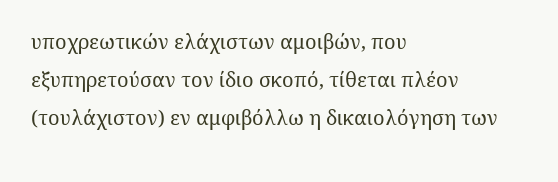υποχρεωτικών ελάχιστων αμοιβών, που εξυπηρετούσαν τον ίδιο σκοπό, τίθεται πλέον (τουλάχιστον) εν αμφιβόλλω η δικαιολόγηση των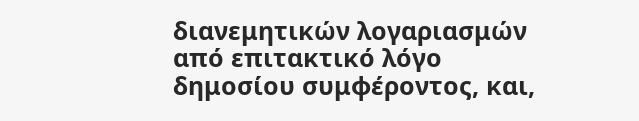διανεμητικών λογαριασμών από επιτακτικό λόγο δημοσίου συμφέροντος, και,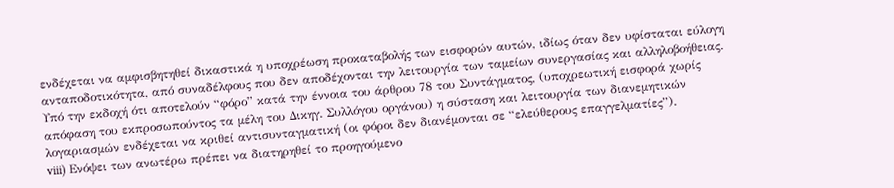ενδέχεται να αμφισβητηθεί δικαστικά η υποχρέωση προκαταβολής των εισφορών αυτών, ιδίως όταν δεν υφίσταται εύλογη ανταποδοτικότητα, από συναδέλφους που δεν αποδέχονται την λειτουργία των ταμείων συνεργασίας και αλληλοβοήθειας.
Υπό την εκδοχή ότι αποτελούν “φόρο” κατά την έννοια του άρθρου 78 του Συντάγματος, (υποχρεωτική εισφορά χωρίς απόφαση του εκπροσωπούντος τα μέλη του Δικηγ. Συλλόγου οργάνου) η σύσταση και λειτουργία των διανεμητικών λογαριασμών ενδέχεται να κριθεί αντισυνταγματική (οι φόροι δεν διανέμονται σε “ελεύθερους επαγγελματίες”).
viii) Ενόψει των ανωτέρω πρέπει να διατηρηθεί το προηγούμενο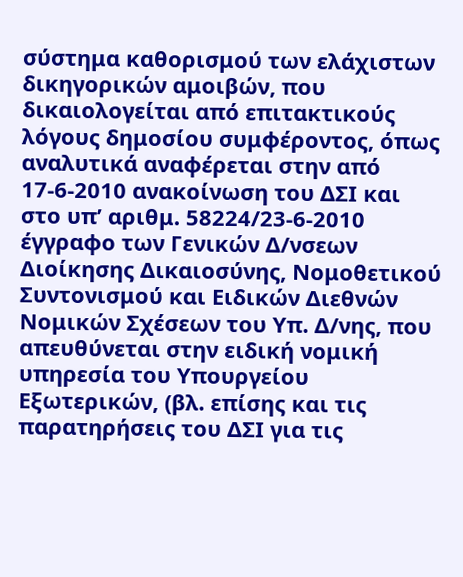σύστημα καθορισμού των ελάχιστων δικηγορικών αμοιβών, που δικαιολογείται από επιτακτικούς λόγους δημοσίου συμφέροντος, όπως αναλυτικά αναφέρεται στην από 17-6-2010 ανακοίνωση του ΔΣΙ και στο υπ’ αριθμ. 58224/23-6-2010 έγγραφο των Γενικών Δ/νσεων Διοίκησης Δικαιοσύνης, Νομοθετικού Συντονισμού και Ειδικών Διεθνών Νομικών Σχέσεων του Υπ. Δ/νης, που απευθύνεται στην ειδική νομική υπηρεσία του Υπουργείου Εξωτερικών, (βλ. επίσης και τις παρατηρήσεις του ΔΣΙ για τις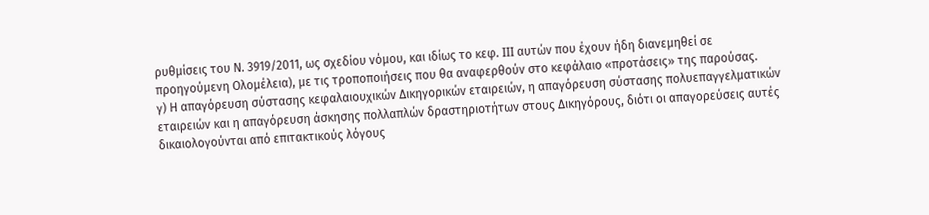ρυθμίσεις του Ν. 3919/2011, ως σχεδίου νόμου, και ιδίως το κεφ. ІІІ αυτών που έχουν ήδη διανεμηθεί σε προηγούμενη Ολομέλεια), με τις τροποποιήσεις που θα αναφερθούν στο κεφάλαιο «προτάσεις» της παρούσας.
γ) Η απαγόρευση σύστασης κεφαλαιουχικών Δικηγορικών εταιρειών, η απαγόρευση σύστασης πολυεπαγγελματικών εταιρειών και η απαγόρευση άσκησης πολλαπλών δραστηριοτήτων στους Δικηγόρους, διότι οι απαγορεύσεις αυτές δικαιολογούνται από επιτακτικούς λόγους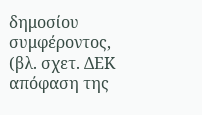δημοσίου συμφέροντος, (βλ. σχετ. ΔΕΚ απόφαση της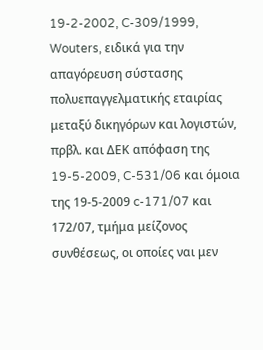19-2-2002, C-309/1999, Wouters, ειδικά για την απαγόρευση σύστασης πολυεπαγγελματικής εταιρίας μεταξύ δικηγόρων και λογιστών, πρβλ. και ΔΕΚ απόφαση της 19-5-2009, C-531/06 και όμοια της 19-5-2009 c-171/07 και 172/07, τμήμα μείζονος συνθέσεως, οι οποίες ναι μεν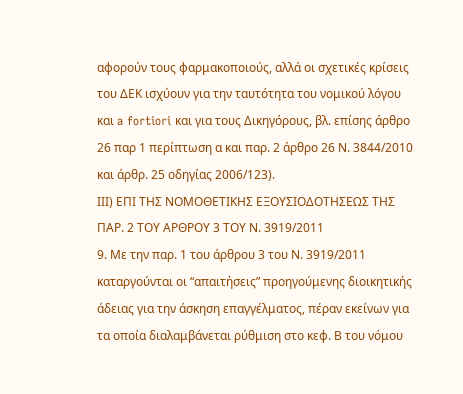αφορούν τους φαρμακοποιούς, αλλά οι σχετικές κρίσεις του ΔΕΚ ισχύουν για την ταυτότητα του νομικού λόγου και a fortiori και για τους Δικηγόρους, βλ. επίσης άρθρο 26 παρ 1 περίπτωση α και παρ. 2 άρθρο 26 Ν. 3844/2010 και άρθρ. 25 οδηγίας 2006/123).
ΙΙΙ) ΕΠΙ ΤΗΣ ΝΟΜΟΘΕΤΙΚΗΣ ΕΞΟΥΣΙΟΔΟΤΗΣΕΩΣ ΤΗΣ ΠΑΡ. 2 ΤΟΥ ΑΡΘΡΟΥ 3 ΤΟΥ Ν. 3919/2011
9. Με την παρ. 1 του άρθρου 3 του Ν. 3919/2011 καταργούνται οι “απαιτήσεις” προηγούμενης διοικητικής άδειας για την άσκηση επαγγέλματος, πέραν εκείνων για τα οποία διαλαμβάνεται ρύθμιση στο κεφ. Β του νόμου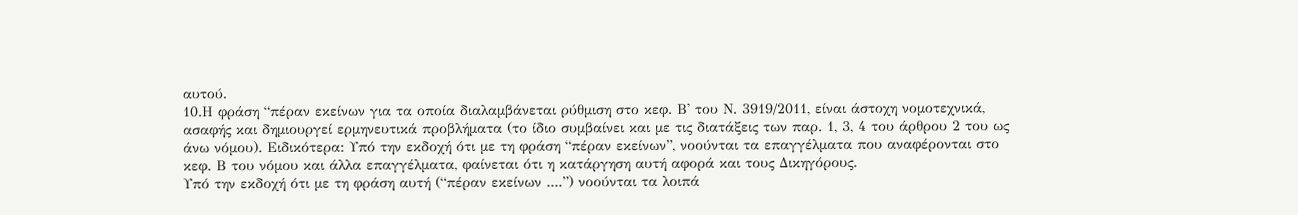αυτού.
10.Η φράση “πέραν εκείνων για τα οποία διαλαμβάνεται ρύθμιση στο κεφ. Β' του Ν. 3919/2011, είναι άστοχη νομοτεχνικά, ασαφής και δημιουργεί ερμηνευτικά προβλήματα (το ίδιο συμβαίνει και με τις διατάξεις των παρ. 1, 3, 4 του άρθρου 2 του ως άνω νόμου). Ειδικότερα: Υπό την εκδοχή ότι με τη φράση “πέραν εκείνων”, νοούνται τα επαγγέλματα που αναφέρονται στο κεφ. Β του νόμου και άλλα επαγγέλματα, φαίνεται ότι η κατάργηση αυτή αφορά και τους Δικηγόρους.
Υπό την εκδοχή ότι με τη φράση αυτή (“πέραν εκείνων ....”) νοούνται τα λοιπά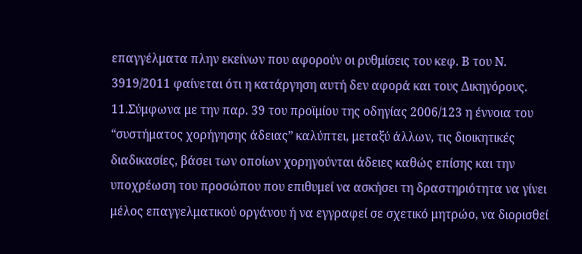επαγγέλματα πλην εκείνων που αφορούν οι ρυθμίσεις του κεφ. Β του Ν. 3919/2011 φαίνεται ότι η κατάργηση αυτή δεν αφορά και τους Δικηγόρους.
11.Σύμφωνα με την παρ. 39 του προϊμίου της οδηγίας 2006/123 η έννοια του “συστήματος χορήγησης άδειας” καλύπτει, μεταξύ άλλων, τις διοικητικές διαδικασίες, βάσει των οποίων χορηγούνται άδειες καθώς επίσης και την υποχρέωση του προσώπου που επιθυμεί να ασκήσει τη δραστηριότητα να γίνει μέλος επαγγελματικού οργάνου ή να εγγραφεί σε σχετικό μητρώο, να διορισθεί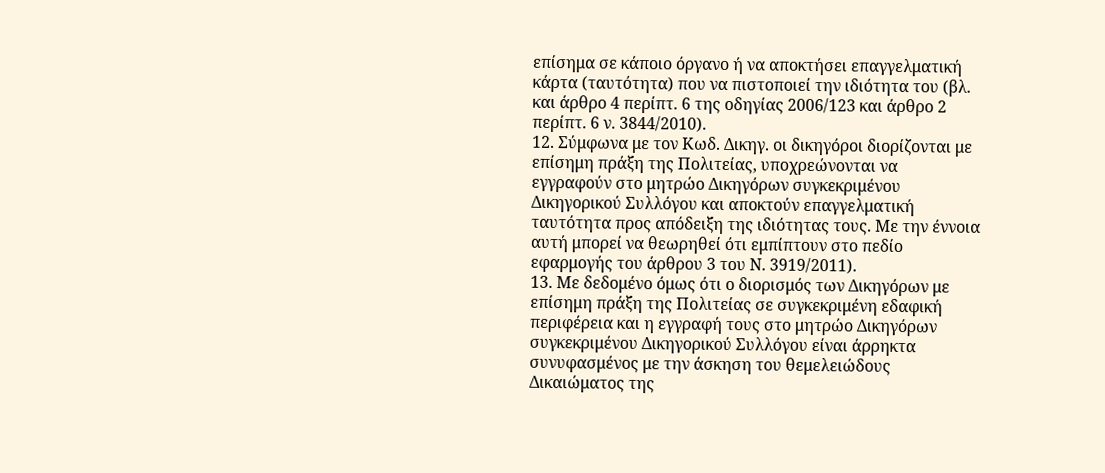επίσημα σε κάποιο όργανο ή να αποκτήσει επαγγελματική κάρτα (ταυτότητα) που να πιστοποιεί την ιδιότητα του (βλ. και άρθρο 4 περίπτ. 6 της οδηγίας 2006/123 και άρθρο 2 περίπτ. 6 ν. 3844/2010).
12. Σύμφωνα με τον Κωδ. Δικηγ. οι δικηγόροι διορίζονται με επίσημη πράξη της Πολιτείας, υποχρεώνονται να εγγραφούν στο μητρώο Δικηγόρων συγκεκριμένου Δικηγορικού Συλλόγου και αποκτούν επαγγελματική ταυτότητα προς απόδειξη της ιδιότητας τους. Με την έννοια αυτή μπορεί να θεωρηθεί ότι εμπίπτουν στο πεδίο εφαρμογής του άρθρου 3 του Ν. 3919/2011).
13. Με δεδομένο όμως ότι ο διορισμός των Δικηγόρων με επίσημη πράξη της Πολιτείας σε συγκεκριμένη εδαφική περιφέρεια και η εγγραφή τους στο μητρώο Δικηγόρων συγκεκριμένου Δικηγορικού Συλλόγου είναι άρρηκτα συνυφασμένος με την άσκηση του θεμελειώδους Δικαιώματος της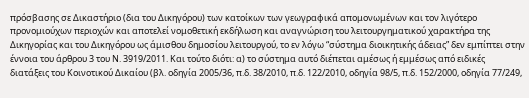πρόσβασης σε Δικαστήριο (δια του Δικηγόρου) των κατοίκων των γεωγραφικά απομονωμένων και τον λιγότερο προνομιούχων περιοχών και αποτελεί νομοθετική εκδήλωση και αναγνώριση του λειτουργηματικού χαρακτήρα της Δικηγορίας και του Δικηγόρου ως άμισθου δημοσίου λειτουργού, το εν λόγω “σύστημα διοικητικής άδειας” δεν εμπίπτει στην έννοια του άρθρου 3 του Ν. 3919/2011. Και τούτο διότι: α) το σύστημα αυτό διέπεται αμέσως ή εμμέσως από ειδικές διατάξεις του Κοινοτικού Δικαίου (βλ. οδηγία 2005/36, π.δ. 38/2010, π.δ. 122/2010, οδηγία 98/5, π.δ. 152/2000, οδηγία 77/249,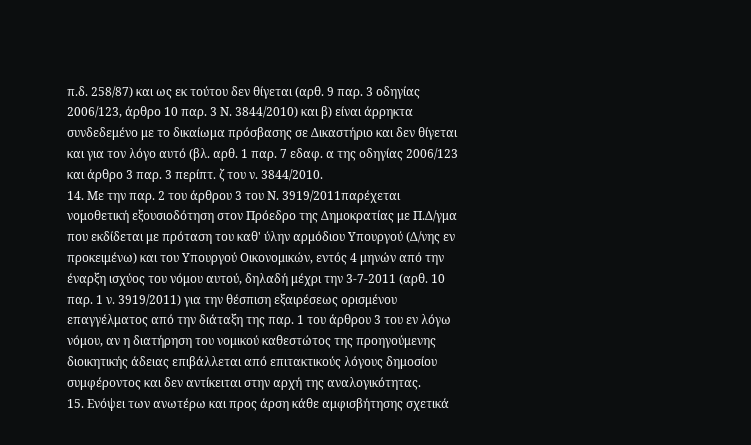π.δ. 258/87) και ως εκ τούτου δεν θίγεται (αρθ. 9 παρ. 3 οδηγίας 2006/123, άρθρο 10 παρ. 3 Ν. 3844/2010) και β) είναι άρρηκτα συνδεδεμένο με το δικαίωμα πρόσβασης σε Δικαστήριο και δεν θίγεται και για τον λόγο αυτό (βλ. αρθ. 1 παρ. 7 εδαφ. α της οδηγίας 2006/123 και άρθρο 3 παρ. 3 περίπτ. ζ του ν. 3844/2010.
14. Με την παρ. 2 του άρθρου 3 του Ν. 3919/2011παρέχεται νομοθετική εξουσιοδότηση στον Πρόεδρο της Δημοκρατίας με Π.Δ/γμα που εκδίδεται με πρόταση του καθ' ύλην αρμόδιου Υπουργού (Δ/νης εν προκειμένω) και του Υπουργού Οικονομικών, εντός 4 μηνών από την έναρξη ισχύος του νόμου αυτού, δηλαδή μέχρι την 3-7-2011 (αρθ. 10 παρ. 1 ν. 3919/2011) για την θέσπιση εξαιρέσεως ορισμένου επαγγέλματος από την διάταξη της παρ. 1 του άρθρου 3 του εν λόγω νόμου, αν η διατήρηση του νομικού καθεστώτος της προηγούμενης διοικητικής άδειας επιβάλλεται από επιτακτικούς λόγους δημοσίου συμφέροντος και δεν αντίκειται στην αρχή της αναλογικότητας.
15. Ενόψει των ανωτέρω και προς άρση κάθε αμφισβήτησης σχετικά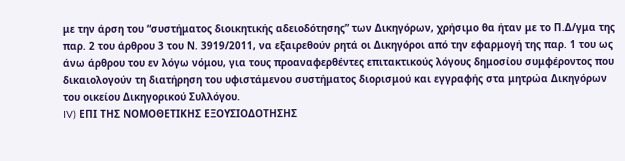με την άρση του “συστήματος διοικητικής αδειοδότησης” των Δικηγόρων, χρήσιμο θα ήταν με το Π.Δ/γμα της παρ. 2 του άρθρου 3 του Ν. 3919/2011, να εξαιρεθούν ρητά οι Δικηγόροι από την εφαρμογή της παρ. 1 του ως άνω άρθρου του εν λόγω νόμου, για τους προαναφερθέντες επιτακτικούς λόγους δημοσίου συμφέροντος που δικαιολογούν τη διατήρηση του υφιστάμενου συστήματος διορισμού και εγγραφής στα μητρώα Δικηγόρων του οικείου Δικηγορικού Συλλόγου.
IV) ΕΠΙ ΤΗΣ ΝΟΜΟΘΕΤΙΚΗΣ ΕΞΟΥΣΙΟΔΟΤΗΣΗΣ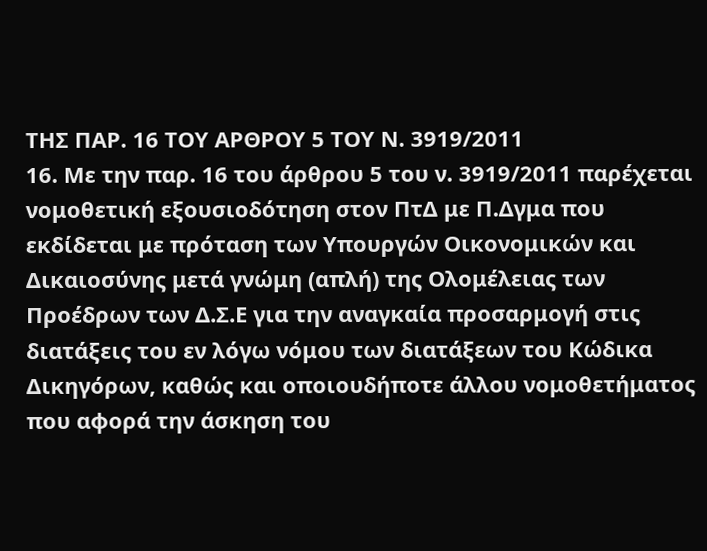ΤΗΣ ΠΑΡ. 16 ΤΟΥ ΑΡΘΡΟΥ 5 ΤΟΥ Ν. 3919/2011
16. Με την παρ. 16 του άρθρου 5 του ν. 3919/2011 παρέχεται νομοθετική εξουσιοδότηση στον ΠτΔ με Π.Δγμα που εκδίδεται με πρόταση των Υπουργών Οικονομικών και Δικαιοσύνης μετά γνώμη (απλή) της Ολομέλειας των Προέδρων των Δ.Σ.Ε για την αναγκαία προσαρμογή στις διατάξεις του εν λόγω νόμου των διατάξεων του Κώδικα Δικηγόρων, καθώς και οποιουδήποτε άλλου νομοθετήματος που αφορά την άσκηση του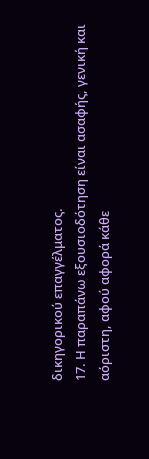δικηγορικού επαγγέλματος.
17. Η παραπάνω εξουσιοδότηση είναι ασαφής, γενική και αόριστη, αφού αφορά κάθε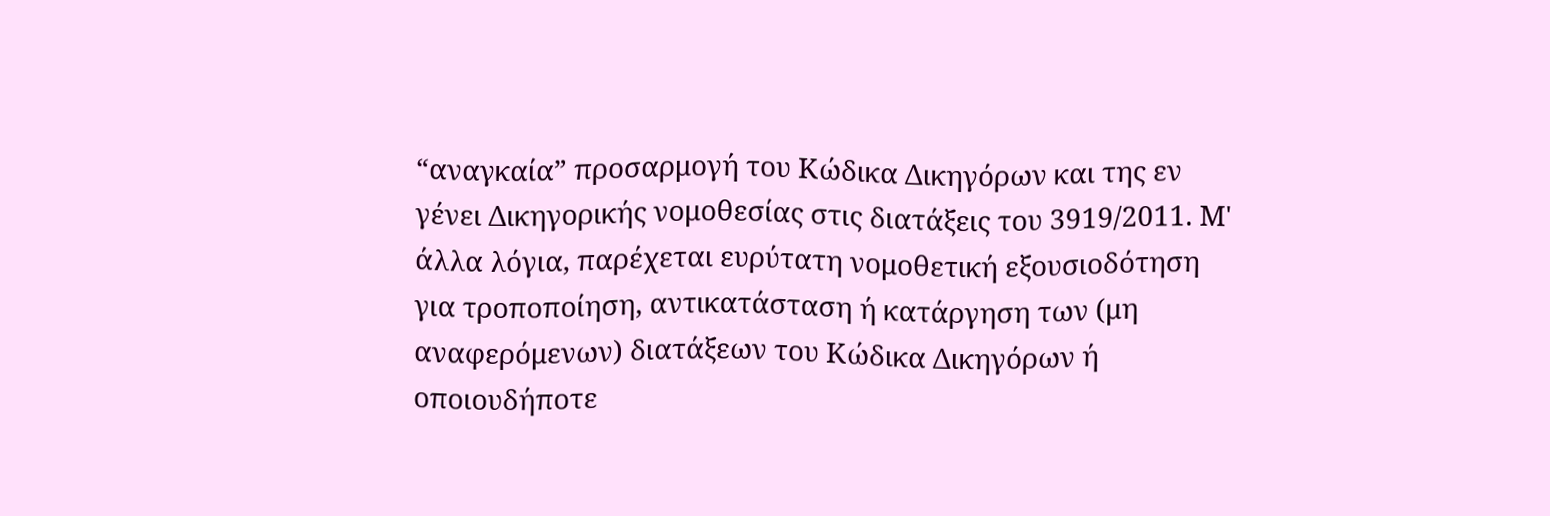“αναγκαία” προσαρμογή του Κώδικα Δικηγόρων και της εν γένει Δικηγορικής νομοθεσίας στις διατάξεις του 3919/2011. Μ' άλλα λόγια, παρέχεται ευρύτατη νομοθετική εξουσιοδότηση για τροποποίηση, αντικατάσταση ή κατάργηση των (μη αναφερόμενων) διατάξεων του Κώδικα Δικηγόρων ή οποιουδήποτε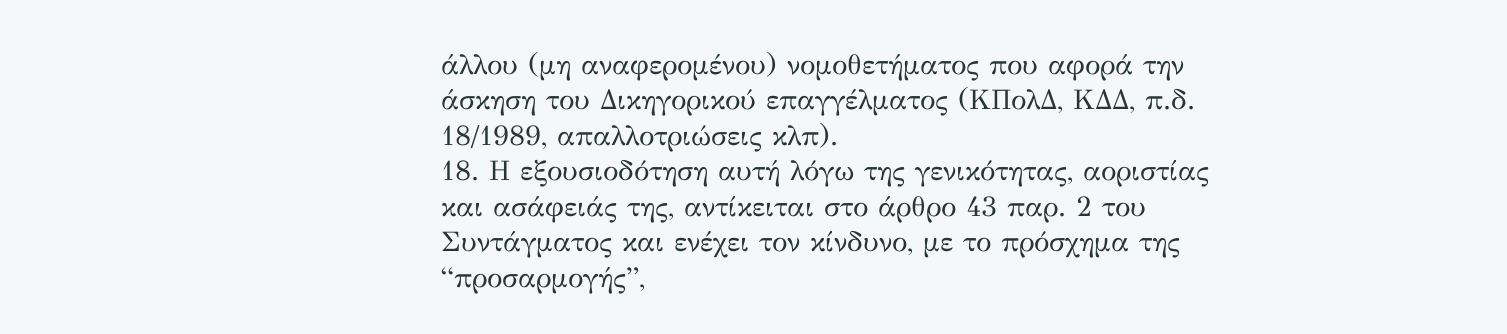άλλου (μη αναφερομένου) νομοθετήματος που αφορά την άσκηση του Δικηγορικού επαγγέλματος (ΚΠολΔ, ΚΔΔ, π.δ. 18/1989, απαλλοτριώσεις κλπ).
18. Η εξουσιοδότηση αυτή λόγω της γενικότητας, αοριστίας και ασάφειάς της, αντίκειται στο άρθρο 43 παρ. 2 του Συντάγματος και ενέχει τον κίνδυνο, με το πρόσχημα της “προσαρμογής”,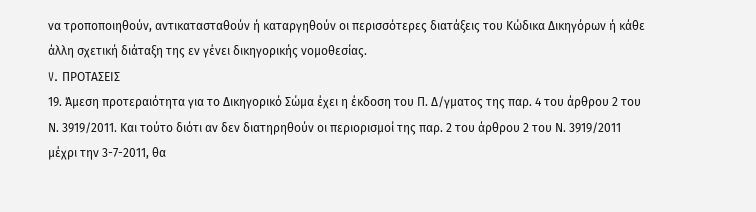να τροποποιηθούν, αντικατασταθούν ή καταργηθούν οι περισσότερες διατάξεις του Κώδικα Δικηγόρων ή κάθε άλλη σχετική διάταξη της εν γένει δικηγορικής νομοθεσίας.
V. ΠΡΟΤΑΣΕΙΣ
19. Άμεση προτεραιότητα για το Δικηγορικό Σώμα έχει η έκδοση του Π. Δ/γματος της παρ. 4 του άρθρου 2 του Ν. 3919/2011. Και τούτο διότι αν δεν διατηρηθούν οι περιορισμοί της παρ. 2 του άρθρου 2 του Ν. 3919/2011 μέχρι την 3-7-2011, θα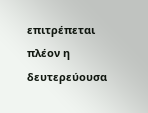επιτρέπεται πλέον η δευτερεύουσα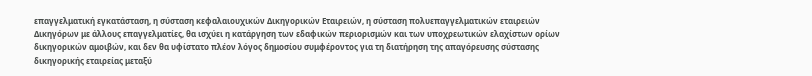επαγγελματική εγκατάσταση, η σύσταση κεφαλαιουχικών Δικηγορικών Εταιρειών, η σύσταση πολυεπαγγελματικών εταιρειών Δικηγόρων με άλλους επαγγελματίες, θα ισχύει η κατάργηση των εδαφικών περιορισμών και των υποχρεωτικών ελαχίστων ορίων δικηγορικών αμοιβών, και δεν θα υφίστατο πλέον λόγος δημοσίου συμφέροντος για τη διατήρηση της απαγόρευσης σύστασης δικηγορικής εταιρείας μεταξύ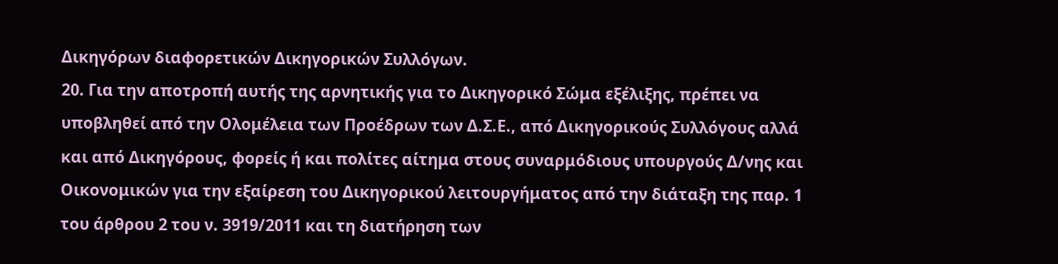Δικηγόρων διαφορετικών Δικηγορικών Συλλόγων.
20. Για την αποτροπή αυτής της αρνητικής για το Δικηγορικό Σώμα εξέλιξης, πρέπει να υποβληθεί από την Ολομέλεια των Προέδρων των Δ.Σ.Ε., από Δικηγορικούς Συλλόγους αλλά και από Δικηγόρους, φορείς ή και πολίτες αίτημα στους συναρμόδιους υπουργούς Δ/νης και Οικονομικών για την εξαίρεση του Δικηγορικού λειτουργήματος από την διάταξη της παρ. 1 του άρθρου 2 του ν. 3919/2011 και τη διατήρηση των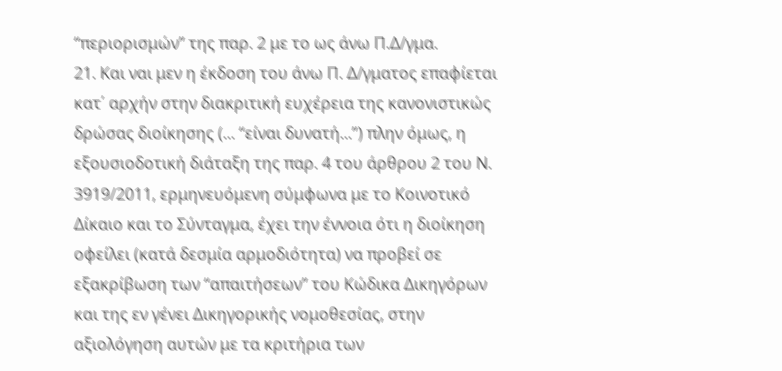“περιορισμών” της παρ. 2 με το ως άνω Π.Δ/γμα.
21. Και ναι μεν η έκδοση του άνω Π. Δ/γματος επαφίεται κατ΄ αρχήν στην διακριτική ευχέρεια της κανονιστικώς δρώσας διοίκησης (... “είναι δυνατή...”) πλην όμως, η εξουσιοδοτική διάταξη της παρ. 4 του άρθρου 2 του Ν. 3919/2011, ερμηνευόμενη σύμφωνα με το Κοινοτικό Δίκαιο και το Σύνταγμα, έχει την έννοια ότι η διοίκηση οφείλει (κατά δεσμία αρμοδιότητα) να προβεί σε εξακρίβωση των “απαιτήσεων” του Κώδικα Δικηγόρων και της εν γένει Δικηγορικής νομοθεσίας, στην αξιολόγηση αυτών με τα κριτήρια των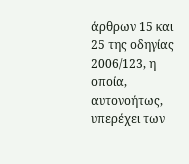άρθρων 15 και 25 της οδηγίας 2006/123, η οποία, αυτονοήτως, υπερέχει των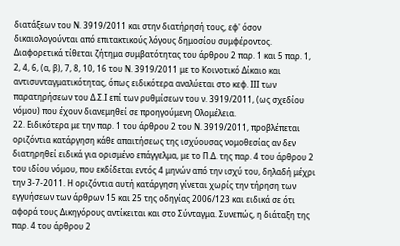διατάξεων του Ν. 3919/2011 και στην διατήρησή τους, εφ' όσον δικαιολογούνται από επιτακτικούς λόγους δημοσίου συμφέροντος. Διαφορετικά τίθεται ζήτημα συμβατότητας του άρθρου 2 παρ. 1 και 5 παρ. 1, 2, 4, 6, (α, β), 7, 8, 10, 16 του Ν. 3919/2011 με το Κοινοτικό Δίκαιο και αντισυνταγματικότητας, όπως ειδικότερα αναλύεται στο κεφ. ΙΙΙ των παρατηρήσεων του Δ.Σ.Ι επί των ρυθμίσεων του ν. 3919/2011, (ως σχεδίου νόμου) που έχουν διανεμηθεί σε προηγούμενη Ολομέλεια.
22. Ειδικότερα με την παρ. 1 του άρθρου 2 του Ν. 3919/2011, προβλέπεται οριζόντια κατάργηση κάθε απαιτήσεως της ισχύουσας νομοθεσίας αν δεν διατηρηθεί ειδικά για ορισμένο επάγγελμα, με το Π.Δ. της παρ. 4 του άρθρου 2 του ιδίου νόμου, που εκδίδεται εντός 4 μηνών από την ισχύ του, δηλαδή μέχρι την 3-7-2011. Η οριζόντια αυτή κατάργηση γίνεται χωρίς την τήρηση των εγγυήσεων των άρθρων 15 και 25 της οδηγίας 2006/123 και ειδικά σε ότι αφορά τους Δικηγόρους αντίκειται και στο Σύνταγμα. Συνεπώς, η διάταξη της παρ. 4 του άρθρου 2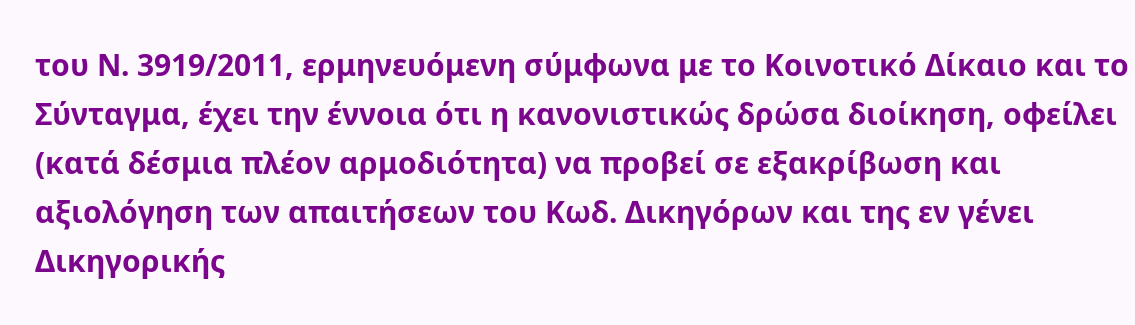του Ν. 3919/2011, ερμηνευόμενη σύμφωνα με το Κοινοτικό Δίκαιο και το Σύνταγμα, έχει την έννοια ότι η κανονιστικώς δρώσα διοίκηση, οφείλει (κατά δέσμια πλέον αρμοδιότητα) να προβεί σε εξακρίβωση και αξιολόγηση των απαιτήσεων του Κωδ. Δικηγόρων και της εν γένει Δικηγορικής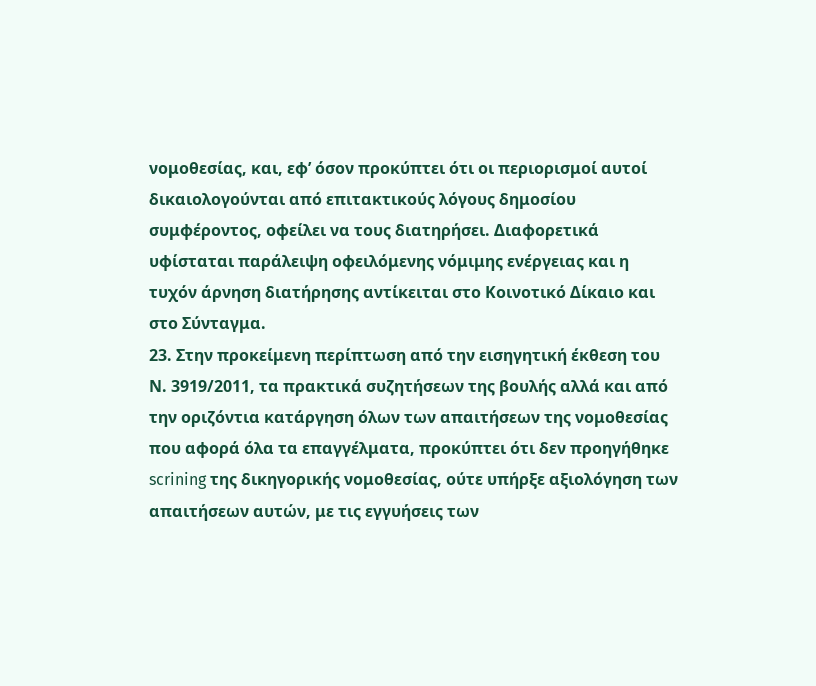νομοθεσίας, και, εφ’ όσον προκύπτει ότι οι περιορισμοί αυτοί δικαιολογούνται από επιτακτικούς λόγους δημοσίου συμφέροντος, οφείλει να τους διατηρήσει. Διαφορετικά υφίσταται παράλειψη οφειλόμενης νόμιμης ενέργειας και η τυχόν άρνηση διατήρησης αντίκειται στο Κοινοτικό Δίκαιο και στο Σύνταγμα.
23. Στην προκείμενη περίπτωση από την εισηγητική έκθεση του Ν. 3919/2011, τα πρακτικά συζητήσεων της βουλής αλλά και από την οριζόντια κατάργηση όλων των απαιτήσεων της νομοθεσίας που αφορά όλα τα επαγγέλματα, προκύπτει ότι δεν προηγήθηκε scrining της δικηγορικής νομοθεσίας, ούτε υπήρξε αξιολόγηση των απαιτήσεων αυτών, με τις εγγυήσεις των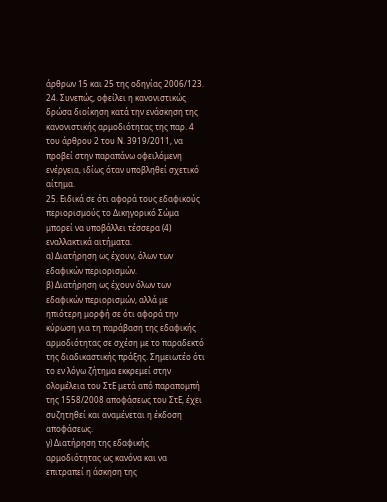άρθρων 15 και 25 της οδηγίας 2006/123.
24. Συνεπώς, οφείλει η κανονιστικώς δρώσα διοίκηση κατά την ενάσκηση της κανονιστικής αρμοδιότητας της παρ. 4 του άρθρου 2 του Ν. 3919/2011, να προβεί στην παραπάνω οφειλόμενη ενέργεια, ιδίως όταν υποβληθεί σχετικό αίτημα.
25. Ειδικά σε ότι αφορά τους εδαφικούς περιορισμούς το Δικηγορικό Σώμα μπορεί να υποβάλλει τέσσερα (4) εναλλακτικά αιτήματα.
α) Διατήρηση ως έχουν, όλων των εδαφικών περιορισμών.
β) Διατήρηση ως έχουν όλων των εδαφικών περιορισμών, αλλά με ηπιότερη μορφή σε ότι αφορά την κύρωση για τη παράβαση της εδαφικής αρμοδιότητας σε σχέση με το παραδεκτό της διαδικαστικής πράξης. Σημειωτέο ότι το εν λόγω ζήτημα εκκρεμεί στην ολομέλεια του ΣτΕ μετά από παραπομπή της 1558/2008 αποφάσεως του ΣτΕ, έχει συζητηθεί και αναμένεται η έκδοση αποφάσεως.
γ) Διατήρηση της εδαφικής αρμοδιότητας ως κανόνα και να επιτραπεί η άσκηση της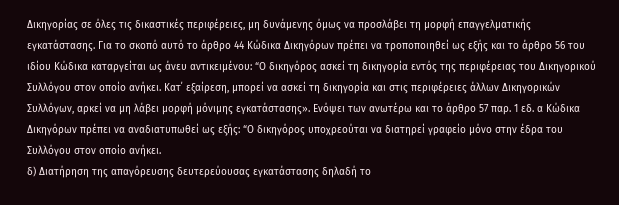Δικηγορίας σε όλες τις δικαστικές περιφέρειες, μη δυνάμενης όμως να προσλάβει τη μορφή επαγγελματικής εγκατάστασης. Για το σκοπό αυτό το άρθρο 44 Κώδικα Δικηγόρων πρέπει να τροποποιηθεί ως εξής και το άρθρο 56 του ιδίου Κώδικα καταργείται ως άνευ αντικειμένου: “Ο δικηγόρος ασκεί τη δικηγορία εντός της περιφέρειας του Δικηγορικού Συλλόγου στον οποίο ανήκει. Κατ΄ εξαίρεση, μπορεί να ασκεί τη δικηγορία και στις περιφέρειες άλλων Δικηγορικών Συλλόγων, αρκεί να μη λάβει μορφή μόνιμης εγκατάστασης». Ενόψει των ανωτέρω και το άρθρο 57 παρ. 1 εδ. α Κώδικα Δικηγόρων πρέπει να αναδιατυπωθεί ως εξής: “Ο δικηγόρος υποχρεούται να διατηρεί γραφείο μόνο στην έδρα του Συλλόγου στον οποίο ανήκει.
δ) Διατήρηση της απαγόρευσης δευτερεύουσας εγκατάστασης δηλαδή το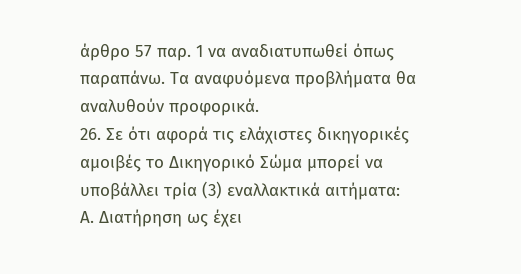άρθρο 57 παρ. 1 να αναδιατυπωθεί όπως παραπάνω. Τα αναφυόμενα προβλήματα θα αναλυθούν προφορικά.
26. Σε ότι αφορά τις ελάχιστες δικηγορικές αμοιβές το Δικηγορικό Σώμα μπορεί να υποβάλλει τρία (3) εναλλακτικά αιτήματα:
Α. Διατήρηση ως έχει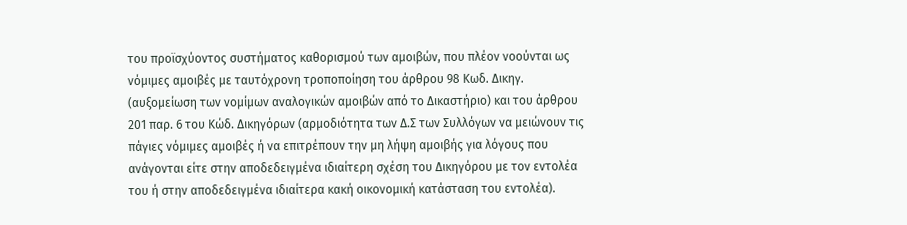του προϊσχύοντος συστήματος καθορισμού των αμοιβών, που πλέον νοούνται ως νόμιμες αμοιβές με ταυτόχρονη τροποποίηση του άρθρου 98 Κωδ. Δικηγ. (αυξομείωση των νομίμων αναλογικών αμοιβών από το Δικαστήριο) και του άρθρου 201 παρ. 6 του Κώδ. Δικηγόρων (αρμοδιότητα των Δ.Σ των Συλλόγων να μειώνουν τις πάγιες νόμιμες αμοιβές ή να επιτρέπουν την μη λήψη αμοιβής για λόγους που ανάγονται είτε στην αποδεδειγμένα ιδιαίτερη σχέση του Δικηγόρου με τον εντολέα του ή στην αποδεδειγμένα ιδιαίτερα κακή οικονομική κατάσταση του εντολέα).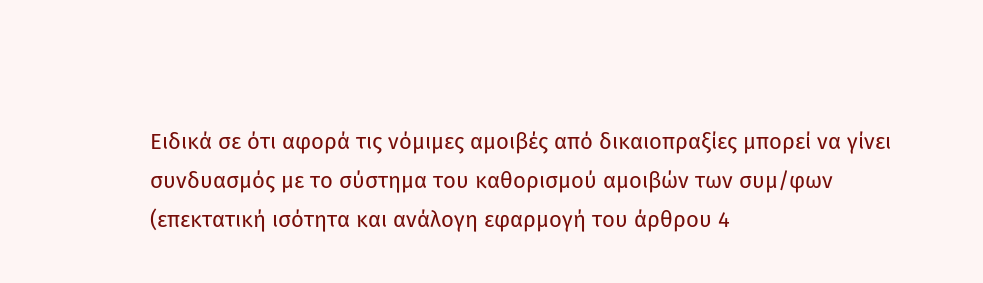Ειδικά σε ότι αφορά τις νόμιμες αμοιβές από δικαιοπραξίες μπορεί να γίνει συνδυασμός με το σύστημα του καθορισμού αμοιβών των συμ/φων (επεκτατική ισότητα και ανάλογη εφαρμογή του άρθρου 4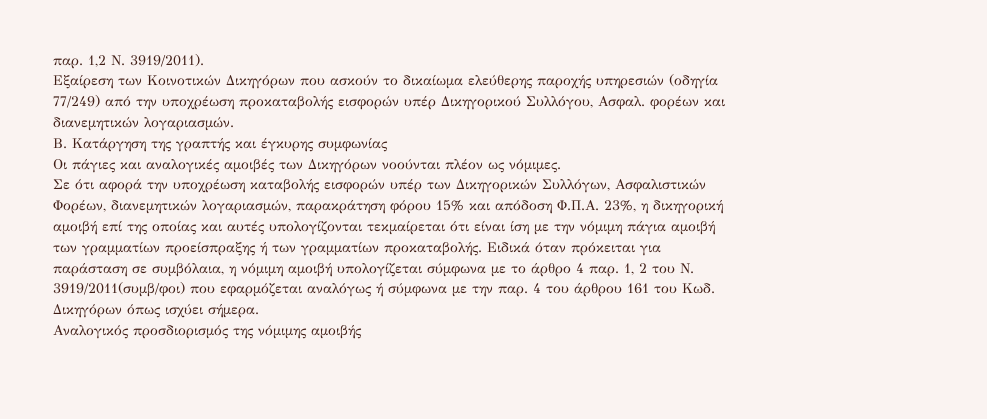παρ. 1,2 Ν. 3919/2011).
Εξαίρεση των Κοινοτικών Δικηγόρων που ασκούν το δικαίωμα ελεύθερης παροχής υπηρεσιών (οδηγία 77/249) από την υποχρέωση προκαταβολής εισφορών υπέρ Δικηγορικού Συλλόγου, Ασφαλ. φορέων και διανεμητικών λογαριασμών.
Β. Κατάργηση της γραπτής και έγκυρης συμφωνίας
Οι πάγιες και αναλογικές αμοιβές των Δικηγόρων νοούνται πλέον ως νόμιμες.
Σε ότι αφορά την υποχρέωση καταβολής εισφορών υπέρ των Δικηγορικών Συλλόγων, Ασφαλιστικών Φορέων, διανεμητικών λογαριασμών, παρακράτηση φόρου 15% και απόδοση Φ.Π.Α. 23%, η δικηγορική αμοιβή επί της οποίας και αυτές υπολογίζονται τεκμαίρεται ότι είναι ίση με την νόμιμη πάγια αμοιβή των γραμματίων προείσπραξης ή των γραμματίων προκαταβολής. Ειδικά όταν πρόκειται για παράσταση σε συμβόλαια, η νόμιμη αμοιβή υπολογίζεται σύμφωνα με το άρθρο 4 παρ. 1, 2 του Ν. 3919/2011(συμβ/φοι) που εφαρμόζεται αναλόγως ή σύμφωνα με την παρ. 4 του άρθρου 161 του Κωδ. Δικηγόρων όπως ισχύει σήμερα.
Αναλογικός προσδιορισμός της νόμιμης αμοιβής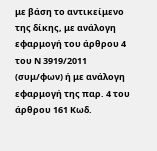με βάση το αντικείμενο της δίκης, με ανάλογη εφαρμογή του άρθρου 4 του Ν 3919/2011 (συμ/φων) ή με ανάλογη εφαρμογή της παρ. 4 του άρθρου 161 Κωδ.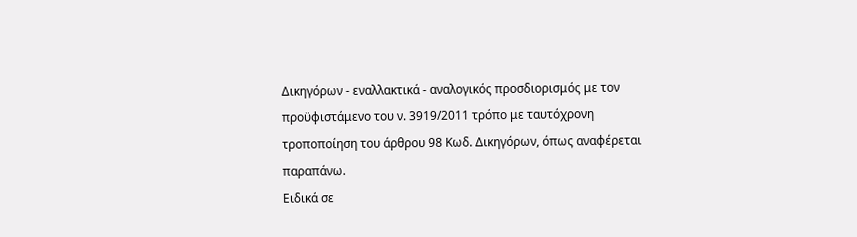Δικηγόρων - εναλλακτικά - αναλογικός προσδιορισμός με τον προϋφιστάμενο του ν. 3919/2011 τρόπο με ταυτόχρονη τροποποίηση του άρθρου 98 Κωδ. Δικηγόρων, όπως αναφέρεται παραπάνω.
Ειδικά σε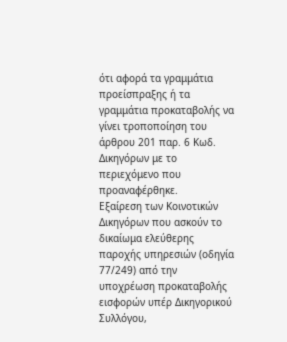ότι αφορά τα γραμμάτια προείσπραξης ή τα γραμμάτια προκαταβολής να γίνει τροποποίηση του άρθρου 201 παρ. 6 Κωδ. Δικηγόρων με το περιεχόμενο που προαναφέρθηκε.
Εξαίρεση των Κοινοτικών Δικηγόρων που ασκούν το δικαίωμα ελεύθερης παροχής υπηρεσιών (οδηγία 77/249) από την υποχρέωση προκαταβολής εισφορών υπέρ Δικηγορικού Συλλόγου,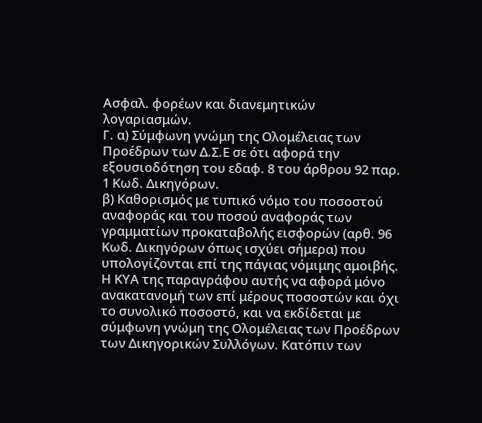Ασφαλ. φορέων και διανεμητικών λογαριασμών.
Γ. α) Σύμφωνη γνώμη της Ολομέλειας των Προέδρων των Δ.Σ.Ε σε ότι αφορά την εξουσιοδότηση του εδαφ. 8 του άρθρου 92 παρ. 1 Κωδ. Δικηγόρων.
β) Καθορισμός με τυπικό νόμο του ποσοστού αναφοράς και του ποσού αναφοράς των γραμματίων προκαταβολής εισφορών (αρθ. 96 Κωδ. Δικηγόρων όπως ισχύει σήμερα) που υπολογίζονται επί της πάγιας νόμιμης αμοιβής. Η ΚΥΑ της παραγράφου αυτής να αφορά μόνο ανακατανομή των επί μέρους ποσοστών και όχι το συνολικό ποσοστό, και να εκδίδεται με σύμφωνη γνώμη της Ολομέλειας των Προέδρων των Δικηγορικών Συλλόγων. Κατόπιν των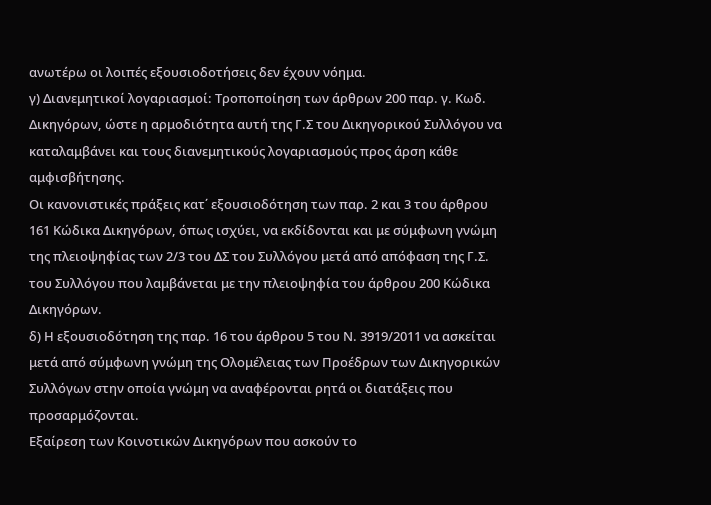ανωτέρω οι λοιπές εξουσιοδοτήσεις δεν έχουν νόημα.
γ) Διανεμητικοί λογαριασμοί: Τροποποίηση των άρθρων 200 παρ. γ. Κωδ. Δικηγόρων, ώστε η αρμοδιότητα αυτή της Γ.Σ του Δικηγορικού Συλλόγου να καταλαμβάνει και τους διανεμητικούς λογαριασμούς προς άρση κάθε αμφισβήτησης.
Οι κανονιστικές πράξεις κατ΄ εξουσιοδότηση των παρ. 2 και 3 του άρθρου 161 Κώδικα Δικηγόρων, όπως ισχύει, να εκδίδονται και με σύμφωνη γνώμη της πλειοψηφίας των 2/3 του ΔΣ του Συλλόγου μετά από απόφαση της Γ.Σ. του Συλλόγου που λαμβάνεται με την πλειοψηφία του άρθρου 200 Κώδικα Δικηγόρων.
δ) Η εξουσιοδότηση της παρ. 16 του άρθρου 5 του Ν. 3919/2011 να ασκείται μετά από σύμφωνη γνώμη της Ολομέλειας των Προέδρων των Δικηγορικών Συλλόγων στην οποία γνώμη να αναφέρονται ρητά οι διατάξεις που προσαρμόζονται.
Εξαίρεση των Κοινοτικών Δικηγόρων που ασκούν το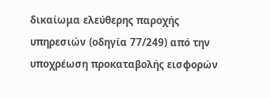δικαίωμα ελεύθερης παροχής υπηρεσιών (οδηγία 77/249) από την υποχρέωση προκαταβολής εισφορών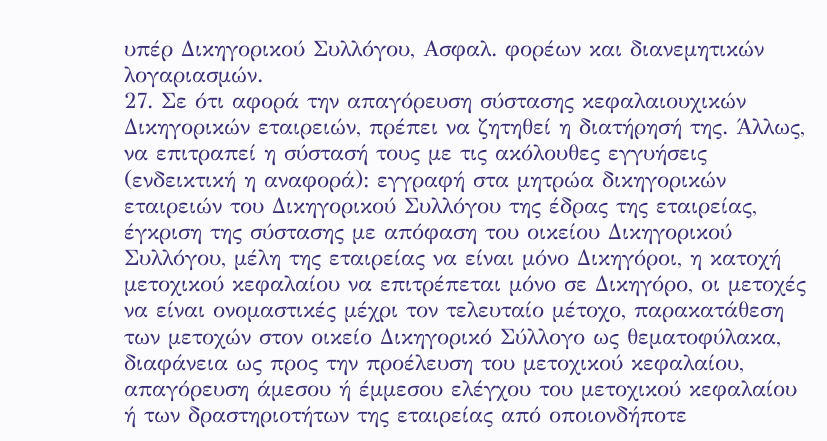υπέρ Δικηγορικού Συλλόγου, Ασφαλ. φορέων και διανεμητικών λογαριασμών.
27. Σε ότι αφορά την απαγόρευση σύστασης κεφαλαιουχικών Δικηγορικών εταιρειών, πρέπει να ζητηθεί η διατήρησή της. Άλλως, να επιτραπεί η σύστασή τους με τις ακόλουθες εγγυήσεις (ενδεικτική η αναφορά): εγγραφή στα μητρώα δικηγορικών εταιρειών του Δικηγορικού Συλλόγου της έδρας της εταιρείας, έγκριση της σύστασης με απόφαση του οικείου Δικηγορικού Συλλόγου, μέλη της εταιρείας να είναι μόνο Δικηγόροι, η κατοχή μετοχικού κεφαλαίου να επιτρέπεται μόνο σε Δικηγόρο, οι μετοχές να είναι ονομαστικές μέχρι τον τελευταίο μέτοχο, παρακατάθεση των μετοχών στον οικείο Δικηγορικό Σύλλογο ως θεματοφύλακα, διαφάνεια ως προς την προέλευση του μετοχικού κεφαλαίου, απαγόρευση άμεσου ή έμμεσου ελέγχου του μετοχικού κεφαλαίου ή των δραστηριοτήτων της εταιρείας από οποιονδήποτε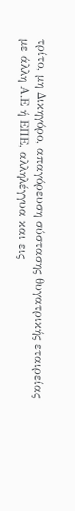τρίτο, μη Δικηγόρο, απαγόρευση σύστασης θυγατρικής εταιρείας με άλλη Α.Ε ή ΕΠΕ, αλληλέγγυα και εις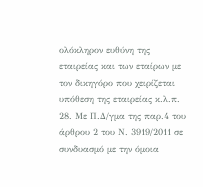ολόκληρον ευθύνη της εταιρείας και των εταίρων με τον δικηγόρο που χειρίζεται υπόθεση της εταιρείας κ.λ.π.
28. Με Π.Δ/γμα της παρ.4 του άρθρου 2 του Ν. 3919/2011 σε συνδυασμό με την όμοια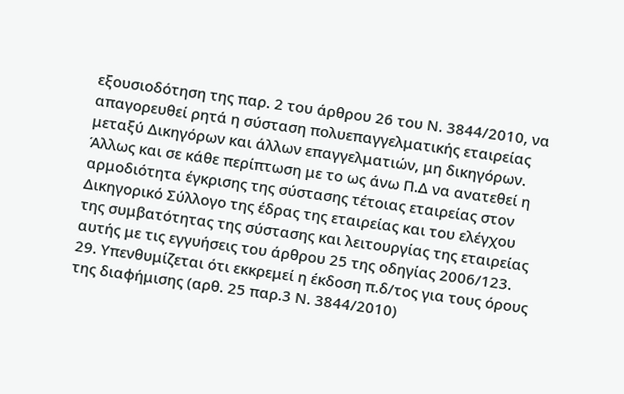εξουσιοδότηση της παρ. 2 του άρθρου 26 του Ν. 3844/2010, να απαγορευθεί ρητά η σύσταση πολυεπαγγελματικής εταιρείας μεταξύ Δικηγόρων και άλλων επαγγελματιών, μη δικηγόρων. Άλλως και σε κάθε περίπτωση με το ως άνω Π.Δ να ανατεθεί η αρμοδιότητα έγκρισης της σύστασης τέτοιας εταιρείας στον Δικηγορικό Σύλλογο της έδρας της εταιρείας και του ελέγχου της συμβατότητας της σύστασης και λειτουργίας της εταιρείας αυτής με τις εγγυήσεις του άρθρου 25 της οδηγίας 2006/123.
29. Υπενθυμίζεται ότι εκκρεμεί η έκδοση π.δ/τος για τους όρους της διαφήμισης (αρθ. 25 παρ.3 Ν. 3844/2010)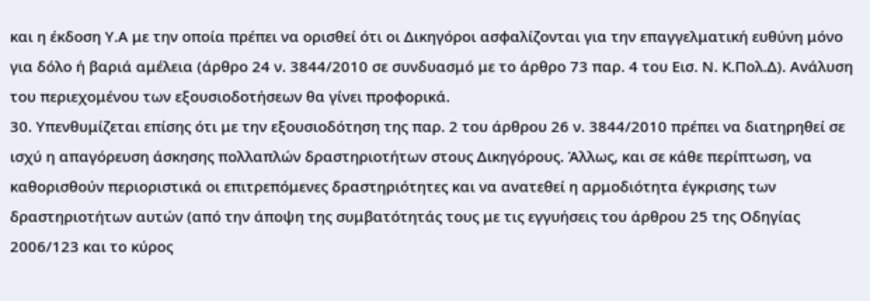και η έκδοση Υ.Α με την οποία πρέπει να ορισθεί ότι οι Δικηγόροι ασφαλίζονται για την επαγγελματική ευθύνη μόνο για δόλο ή βαριά αμέλεια (άρθρο 24 ν. 3844/2010 σε συνδυασμό με το άρθρο 73 παρ. 4 του Εισ. Ν. Κ.Πολ.Δ). Ανάλυση του περιεχομένου των εξουσιοδοτήσεων θα γίνει προφορικά.
30. Υπενθυμίζεται επίσης ότι με την εξουσιοδότηση της παρ. 2 του άρθρου 26 ν. 3844/2010 πρέπει να διατηρηθεί σε ισχύ η απαγόρευση άσκησης πολλαπλών δραστηριοτήτων στους Δικηγόρους. Άλλως, και σε κάθε περίπτωση, να καθορισθούν περιοριστικά οι επιτρεπόμενες δραστηριότητες και να ανατεθεί η αρμοδιότητα έγκρισης των δραστηριοτήτων αυτών (από την άποψη της συμβατότητάς τους με τις εγγυήσεις του άρθρου 25 της Οδηγίας 2006/123 και το κύρος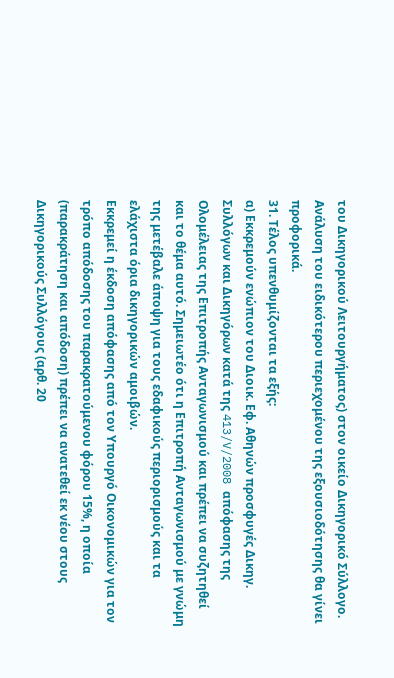του Δικηγορικού Λειτουργήματος) στον οικείο Δικηγορικό Σύλλογο. Ανάλυση του ειδικότερου περιεχομένου της εξουσιοδότησης θα γίνει προφορικά.
31. Τέλος υπενθυμίζονται τα εξής:
α) Εκκρεμούν ενώπιον του Διοικ. Εφ. Αθηνών προσφυγές Δικηγ. Συλλόγων και Δικηγόρων κατά της 413/V/2008 απόφασης της Ολομέλειας της Επιτροπής Ανταγωνισμού και πρέπει να συζητηθεί και το θέμα αυτό. Σημειωτέο ότι η Επιτροπή Ανταγωνισμού με γνώμη της μετέβαλε άποψη για τους εδαφικούς περιορισμούς και τα ελάχιστα όρια δικηγορικών αμοιβών.
Εκκρεμεί η έκδοση απόφασης από τον Υπουργό Οικονομικών για τον τρόπο απόδοσης του παρακρατούμενου φόρου 15%, η οποία (παρακράτηση και απόδοση) πρέπει να ανατεθεί εκ νέου στους Δικηγορικούς Συλλόγους (αρθ. 20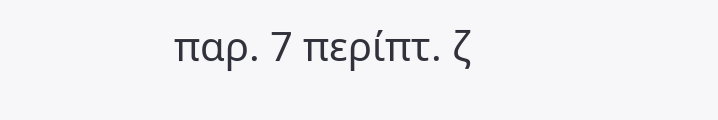παρ. 7 περίπτ. ζ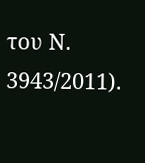του Ν. 3943/2011).